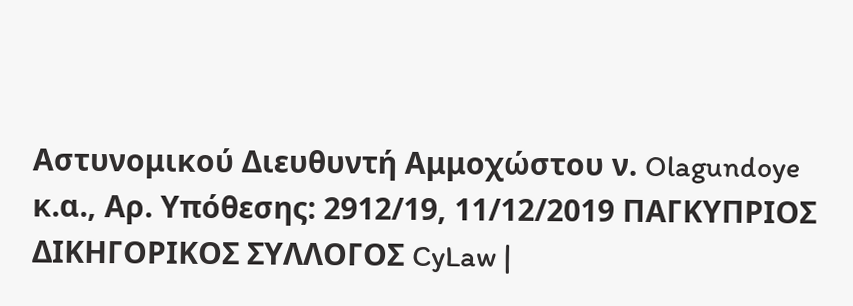Αστυνομικού Διευθυντή Αμμοχώστου ν. Olagundoye κ.α., Αρ. Υπόθεσης: 2912/19, 11/12/2019 ΠΑΓΚΥΠΡΙΟΣ ΔΙΚΗΓΟΡΙΚΟΣ ΣΥΛΛΟΓΟΣ CyLaw |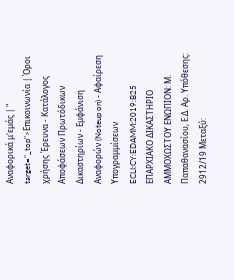Αναφορικά μ'εμάς | " target="_top">Επικοινωνία | Όροι χρήσης Έρευνα - Κατάλογος Αποφάσεων Πρωτόδικων Δικαστηρίων - Εμφάνιση Αναφορών (Noteup on) - Αφαίρεση Υπογραμμίσεων ECLI:CY:EDAMM:2019:B25 ΕΠΑΡΧΙΑΚΟ ΔΙΚΑΣΤΗΡΙΟ ΑΜΜΟΧΩΣΤΟΥ ΕΝΩΠΙΟΝ: Μ. Παπαθανασίου, Ε.Δ. Αρ. Υπόθεσης: 2912/19 Μεταξύ: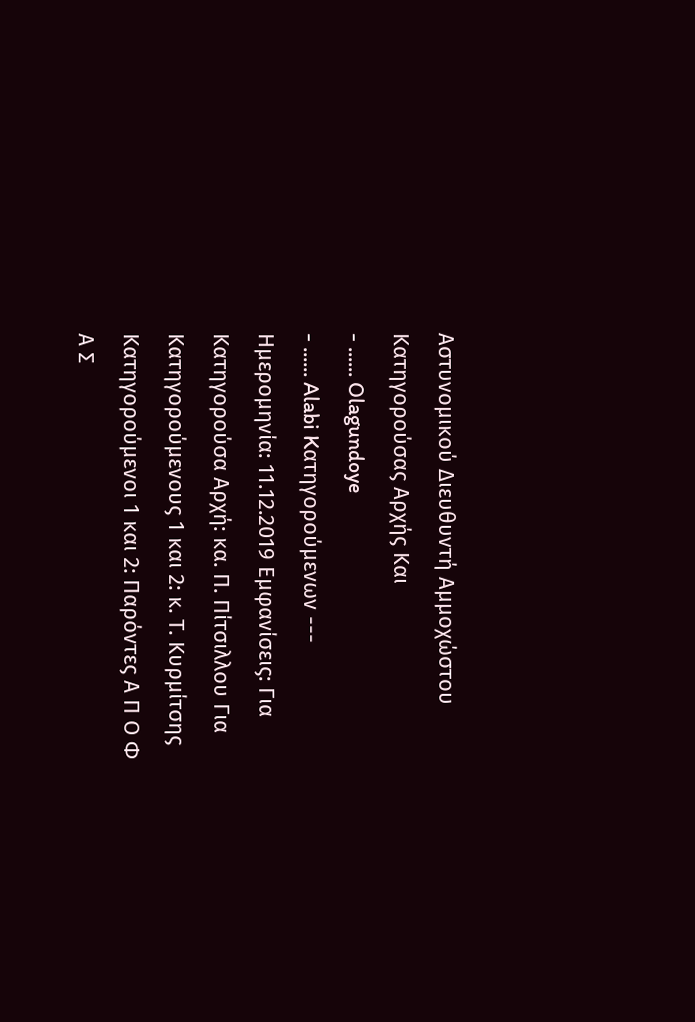Αστυνομικού Διευθυντή Αμμοχώστου Κατηγορούσας Αρχής Και
- ...... Olagundoye
- ...... Alabi Kατηγορούμενων --- Ημερομηνία: 11.12.2019 Εμφανίσεις: Για Κατηγορούσα Αρχή: κα. Π. Πίτσιλλου Για Κατηγορούμενους 1 και 2: κ. Τ. Κυρμίτσης Κατηγορούμενοι 1 και 2: Παρόντες Α Π Ο Φ Α Σ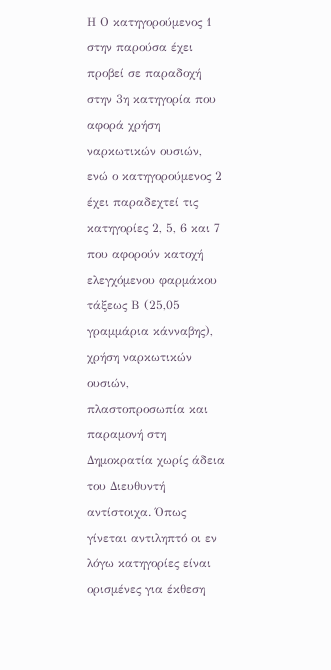Η Ο κατηγορούμενος 1 στην παρούσα έχει προβεί σε παραδοχή στην 3η κατηγορία που αφορά χρήση ναρκωτικών ουσιών, ενώ ο κατηγορούμενος 2 έχει παραδεχτεί τις κατηγορίες 2, 5, 6 και 7 που αφορούν κατοχή ελεγχόμενου φαρμάκου τάξεως Β (25,05 γραμμάρια κάνναβης), χρήση ναρκωτικών ουσιών, πλαστοπροσωπία και παραμονή στη Δημοκρατία χωρίς άδεια του Διευθυντή αντίστοιχα. Όπως γίνεται αντιληπτό οι εν λόγω κατηγορίες είναι ορισμένες για έκθεση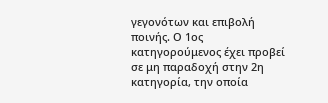γεγονότων και επιβολή ποινής. Ο 1ος κατηγορούμενος έχει προβεί σε μη παραδοχή στην 2η κατηγορία, την οποία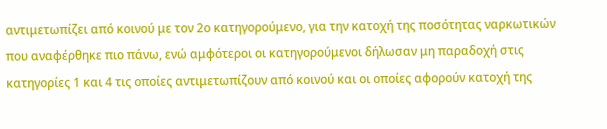αντιμετωπίζει από κοινού με τον 2ο κατηγορούμενο, για την κατοχή της ποσότητας ναρκωτικών που αναφέρθηκε πιο πάνω, ενώ αμφότεροι οι κατηγορούμενοι δήλωσαν μη παραδοχή στις κατηγορίες 1 και 4 τις οποίες αντιμετωπίζουν από κοινού και οι οποίες αφορούν κατοχή της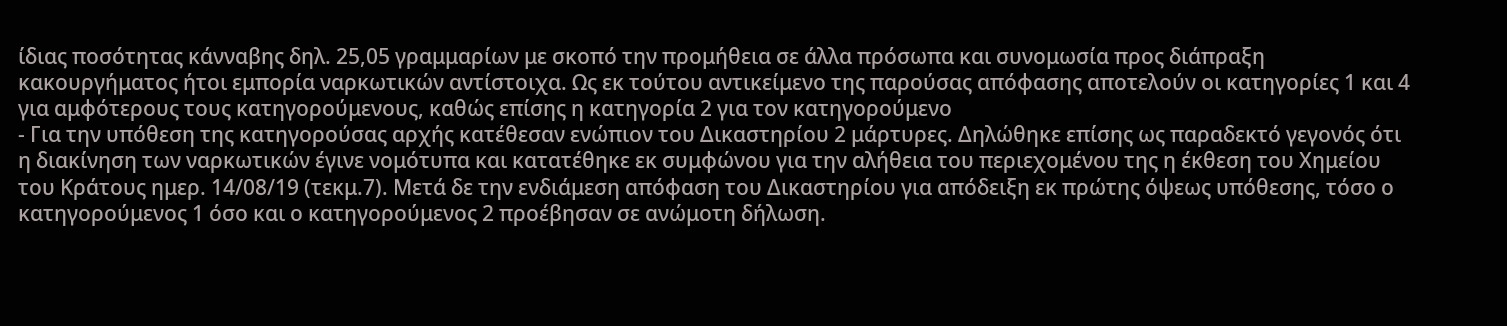ίδιας ποσότητας κάνναβης δηλ. 25,05 γραμμαρίων με σκοπό την προμήθεια σε άλλα πρόσωπα και συνομωσία προς διάπραξη κακουργήματος ήτοι εμπορία ναρκωτικών αντίστοιχα. Ως εκ τούτου αντικείμενο της παρούσας απόφασης αποτελούν οι κατηγορίες 1 και 4 για αμφότερους τους κατηγορούμενους, καθώς επίσης η κατηγορία 2 για τον κατηγορούμενο
- Για την υπόθεση της κατηγορούσας αρχής κατέθεσαν ενώπιον του Δικαστηρίου 2 μάρτυρες. Δηλώθηκε επίσης ως παραδεκτό γεγονός ότι η διακίνηση των ναρκωτικών έγινε νομότυπα και κατατέθηκε εκ συμφώνου για την αλήθεια του περιεχομένου της η έκθεση του Χημείου του Κράτους ημερ. 14/08/19 (τεκμ.7). Μετά δε την ενδιάμεση απόφαση του Δικαστηρίου για απόδειξη εκ πρώτης όψεως υπόθεσης, τόσο ο κατηγορούμενος 1 όσο και ο κατηγορούμενος 2 προέβησαν σε ανώμοτη δήλωση.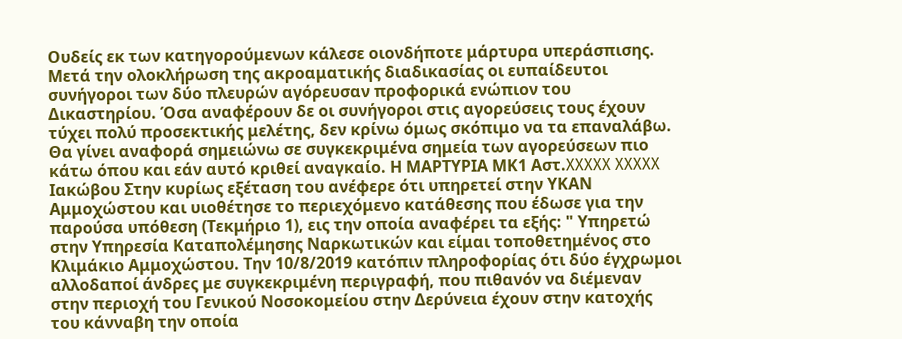Ουδείς εκ των κατηγορούμενων κάλεσε οιονδήποτε μάρτυρα υπεράσπισης. Μετά την ολοκλήρωση της ακροαματικής διαδικασίας οι ευπαίδευτοι συνήγοροι των δύο πλευρών αγόρευσαν προφορικά ενώπιον του Δικαστηρίου. Όσα αναφέρουν δε οι συνήγοροι στις αγορεύσεις τους έχουν τύχει πολύ προσεκτικής μελέτης, δεν κρίνω όμως σκόπιμο να τα επαναλάβω. Θα γίνει αναφορά σημειώνω σε συγκεκριμένα σημεία των αγορεύσεων πιο κάτω όπου και εάν αυτό κριθεί αναγκαίο. Η ΜΑΡΤΥΡΙΑ ΜΚ1 Αστ.XXXXX XXXXX Ιακώβου Στην κυρίως εξέταση του ανέφερε ότι υπηρετεί στην ΥΚΑΝ Αμμοχώστου και υιοθέτησε το περιεχόμενο κατάθεσης που έδωσε για την παρούσα υπόθεση (Τεκμήριο 1), εις την οποία αναφέρει τα εξής: " Υπηρετώ στην Υπηρεσία Καταπολέμησης Ναρκωτικών και είμαι τοποθετημένος στο Κλιμάκιο Αμμοχώστου. Την 10/8/2019 κατόπιν πληροφορίας ότι δύο έγχρωμοι αλλοδαποί άνδρες με συγκεκριμένη περιγραφή, που πιθανόν να διέμεναν στην περιοχή του Γενικού Νοσοκομείου στην Δερύνεια έχουν στην κατοχής του κάνναβη την οποία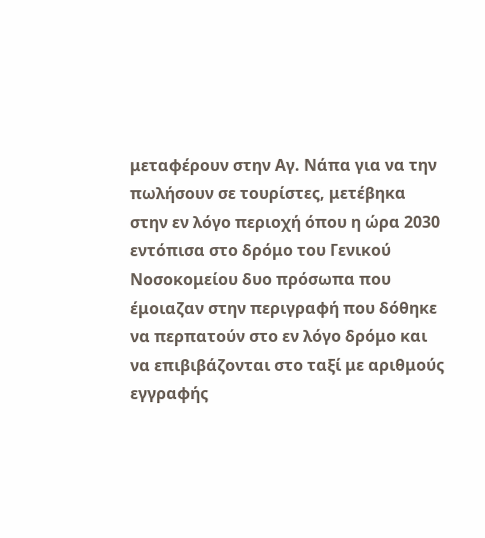μεταφέρουν στην Αγ. Νάπα για να την πωλήσουν σε τουρίστες, μετέβηκα στην εν λόγο περιοχή όπου η ώρα 2030 εντόπισα στο δρόμο του Γενικού Νοσοκομείου δυο πρόσωπα που έμοιαζαν στην περιγραφή που δόθηκε να περπατούν στο εν λόγο δρόμο και να επιβιβάζονται στο ταξί με αριθμούς εγγραφής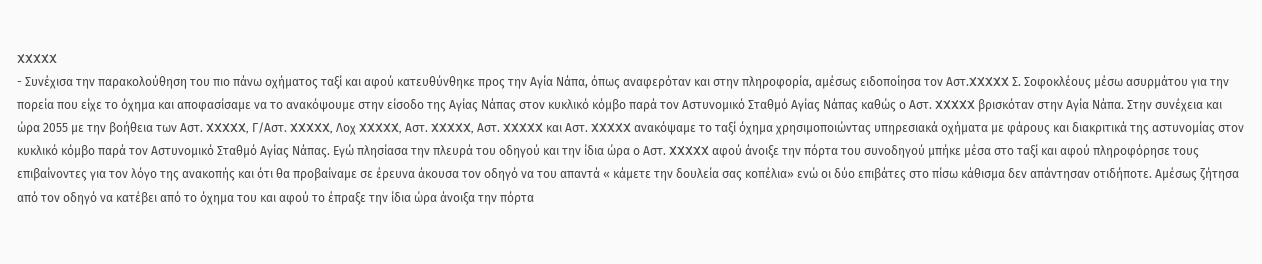XXXXX
- Συνέχισα την παρακολούθηση του πιο πάνω οχήματος ταξί και αφού κατευθύνθηκε προς την Αγία Νάπα, όπως αναφερόταν και στην πληροφορία, αμέσως ειδοποίησα τον Αστ.XXXXX Σ. Σοφοκλέους μέσω ασυρμάτου για την πορεία που είχε το όχημα και αποφασίσαμε να το ανακόψουμε στην είσοδο της Αγίας Νάπας στον κυκλικό κόμβο παρά τον Αστυνομικό Σταθμό Αγίας Νάπας καθώς ο Αστ. XXXXX βρισκόταν στην Αγία Νάπα. Στην συνέχεια και ώρα 2055 με την βοήθεια των Αστ. XXXXX, Γ/Αστ. XXXXX, Λοχ XXXXX, Αστ. XXXXX, Αστ. XXXXX και Αστ. XXXXX ανακόψαμε το ταξί όχημα χρησιμοποιώντας υπηρεσιακά οχήματα με φάρους και διακριτικά της αστυνομίας στον κυκλικό κόμβο παρά τον Αστυνομικό Σταθμό Αγίας Νάπας. Εγώ πλησίασα την πλευρά του οδηγού και την ίδια ώρα ο Αστ. XXXXX αφού άνοιξε την πόρτα του συνοδηγού μπήκε μέσα στο ταξί και αφού πληροφόρησε τους επιβαίνοντες για τον λόγο της ανακοπής και ότι θα προβαίναμε σε έρευνα άκουσα τον οδηγό να του απαντά « κάμετε την δουλεία σας κοπέλια» ενώ οι δύο επιβάτες στο πίσω κάθισμα δεν απάντησαν οτιδήποτε. Αμέσως ζήτησα από τον οδηγό να κατέβει από το όχημα του και αφού το έπραξε την ίδια ώρα άνοιξα την πόρτα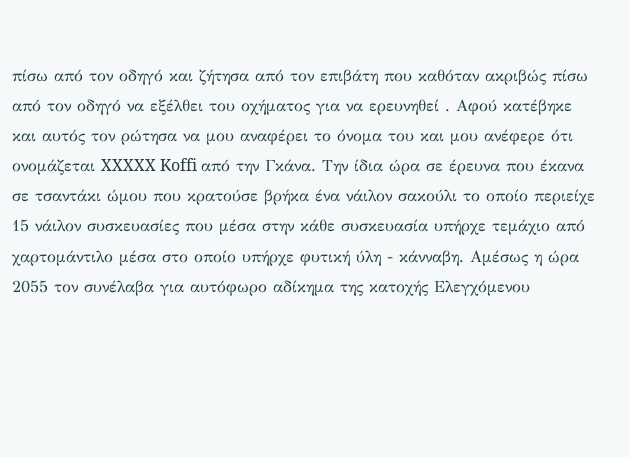πίσω από τον οδηγό και ζήτησα από τον επιβάτη που καθόταν ακριβώς πίσω από τον οδηγό να εξέλθει του οχήματος για να ερευνηθεί . Αφού κατέβηκε και αυτός τον ρώτησα να μου αναφέρει το όνομα του και μου ανέφερε ότι ονομάζεται XXXXX Koffi από την Γκάνα. Την ίδια ώρα σε έρευνα που έκανα σε τσαντάκι ώμου που κρατούσε βρήκα ένα νάιλον σακούλι το οποίο περιείχε 15 νάιλον συσκευασίες που μέσα στην κάθε συσκευασία υπήρχε τεμάχιο από χαρτομάντιλο μέσα στο οποίο υπήρχε φυτική ύλη - κάνναβη. Αμέσως η ώρα 2055 τον συνέλαβα για αυτόφωρο αδίκημα της κατοχής Ελεγχόμενου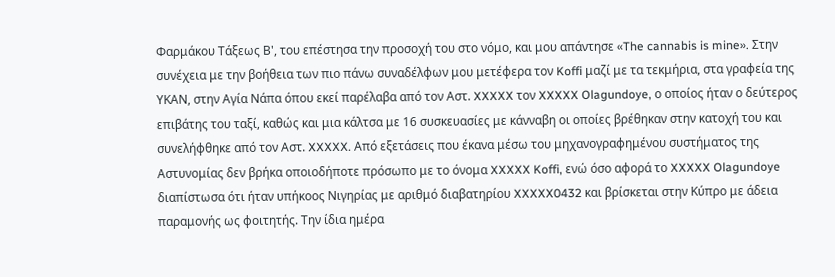Φαρμάκου Τάξεως Β', του επέστησα την προσοχή του στο νόμο, και μου απάντησε «The cannabis is mine». Στην συνέχεια με την βοήθεια των πιο πάνω συναδέλφων μου μετέφερα τον Koffi μαζί με τα τεκμήρια, στα γραφεία της ΥΚΑΝ, στην Αγία Νάπα όπου εκεί παρέλαβα από τον Αστ. XXXXX τον XXXXX Olagundoye, ο οποίος ήταν ο δεύτερος επιβάτης του ταξί, καθώς και μια κάλτσα με 16 συσκευασίες με κάνναβη οι οποίες βρέθηκαν στην κατοχή του και συνελήφθηκε από τον Αστ. XXXXX. Από εξετάσεις που έκανα μέσω του μηχανογραφημένου συστήματος της Αστυνομίας δεν βρήκα οποιοδήποτε πρόσωπο με το όνομα XXXXX Koffi, ενώ όσο αφορά το XXXXX Olagundoye διαπίστωσα ότι ήταν υπήκοος Νιγηρίας με αριθμό διαβατηρίου XXXXX0432 και βρίσκεται στην Κύπρο με άδεια παραμονής ως φοιτητής. Την ίδια ημέρα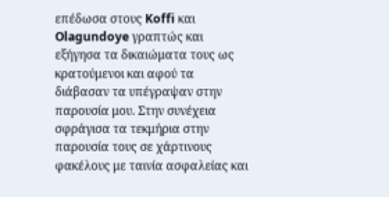επέδωσα στους Koffi και Olagundoye γραπτώς και εξήγησα τα δικαιώματα τους ως κρατούμενοι και αφού τα διάβασαν τα υπέγραψαν στην παρουσία μου. Στην συνέχεια σφράγισα τα τεκμήρια στην παρουσία τους σε χάρτινους φακέλους με ταινία ασφαλείας και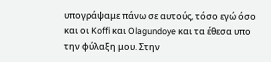υπογράψαμε πάνω σε αυτούς, τόσο εγώ όσο και οι Koffi και Olagundoye και τα έθεσα υπο την φύλαξη μου. Στην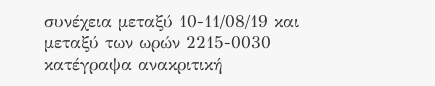συνέχεια μεταξύ 10-11/08/19 και μεταξύ των ωρών 2215-0030 κατέγραψα ανακριτική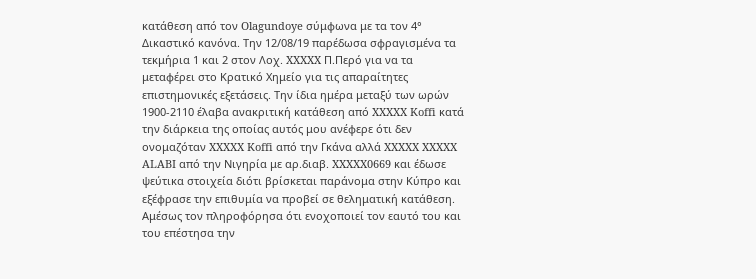κατάθεση από τον Olagundoye σύμφωνα με τα τον 4° Δικαστικό κανόνα. Την 12/08/19 παρέδωσα σφραγισμένα τα τεκμήρια 1 και 2 στον Λοχ. XXXXX Π.Περό για να τα μεταφέρει στο Κρατικό Χημείο για τις απαραίτητες επιστημονικές εξετάσεις. Την ίδια ημέρα μεταξύ των ωρών 1900-2110 έλαβα ανακριτική κατάθεση από XXXXX Koffi κατά την διάρκεια της οποίας αυτός μου ανέφερε ότι δεν ονομαζόταν XXXXX Koffi από την Γκάνα αλλά XXXXX XXXXX ALABI από την Νιγηρία με αρ.διαβ. XXXXX0669 και έδωσε ψεύτικα στοιχεία διότι βρίσκεται παράνομα στην Κύπρο και εξέφρασε την επιθυμία να προβεί σε θεληματική κατάθεση. Αμέσως τον πληροφόρησα ότι ενοχοποιεί τον εαυτό του και του επέστησα την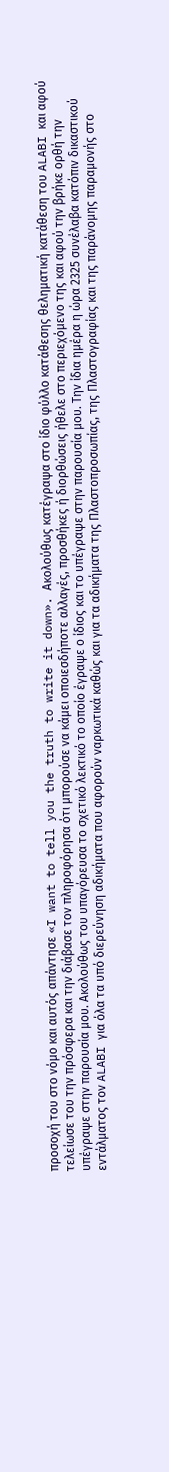προσοχή του στο νόμο και αυτός απάντησε «I want to tell you the truth to write it down». Ακολούθως κατέγραψα στο ίδιο φύλλο κατάθεσης θεληματική κατάθεση του ALABI και αφού τελείωσε του την πρόσφερα και την διάβασε τον πληροφόρησα ότι μπορούσε να κάμει οποιεσδήποτε αλλαγές, προσθήκες ή διορθώσεις ήθελε στο περιεχόμενο της και αφού την βρήκε ορθή την υπέγραψε στην παρουσία μου. Ακολούθως του υπαγόρευσα το σχετικό λεκτικό το οποίο έγραψε ο ίδιος και το υπέγραψε στην παρουσία μου. Την ίδια ημέρα η ώρα 2325 συνέλαβα κατόπιν δικαστικού εντάλματος τον ALABI για όλα τα υπό διερεύνηση αδικήματα που αφορούν ναρκωτικά καθώς και για τα αδικήματα της Πλαστοπροσωπίας, της Πλαστογραφίας και της παράνομης παραμονής στο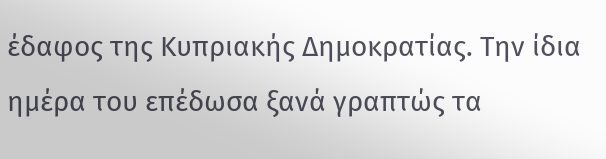έδαφος της Κυπριακής Δημοκρατίας. Την ίδια ημέρα του επέδωσα ξανά γραπτώς τα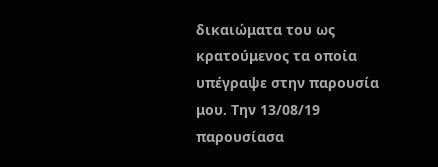δικαιώματα του ως κρατούμενος τα οποία υπέγραψε στην παρουσία μου. Την 13/08/19 παρουσίασα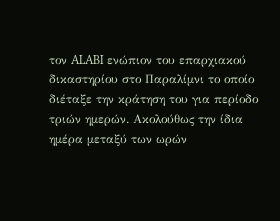τον ALABI ενώπιον του επαρχιακού δικαστηρίου στο Παραλίμνι το οποίο διέταξε την κράτηση του για περίοδο τριών ημερών. Ακολούθως την ίδια ημέρα μεταξύ των ωρών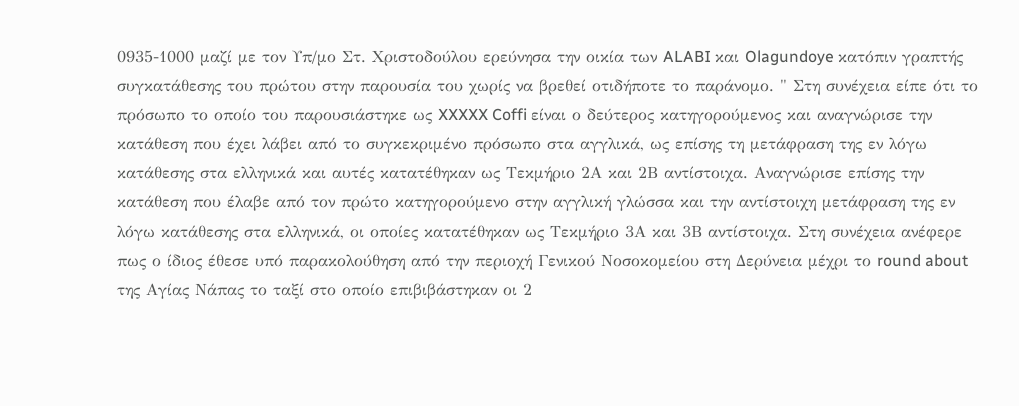0935-1000 μαζί με τον Υπ/μο Στ. Χριστοδούλου ερεύνησα την οικία των ALABI και Olagundoye κατόπιν γραπτής συγκατάθεσης του πρώτου στην παρουσία του χωρίς να βρεθεί οτιδήποτε το παράνομο. " Στη συνέχεια είπε ότι το πρόσωπο το οποίο του παρουσιάστηκε ως XXXXX Coffi είναι ο δεύτερος κατηγορούμενος και αναγνώρισε την κατάθεση που έχει λάβει από το συγκεκριμένο πρόσωπο στα αγγλικά, ως επίσης τη μετάφραση της εν λόγω κατάθεσης στα ελληνικά και αυτές κατατέθηκαν ως Τεκμήριο 2Α και 2Β αντίστοιχα. Αναγνώρισε επίσης την κατάθεση που έλαβε από τον πρώτο κατηγορούμενο στην αγγλική γλώσσα και την αντίστοιχη μετάφραση της εν λόγω κατάθεσης στα ελληνικά, οι οποίες κατατέθηκαν ως Τεκμήριο 3Α και 3Β αντίστοιχα. Στη συνέχεια ανέφερε πως ο ίδιος έθεσε υπό παρακολούθηση από την περιοχή Γενικού Νοσοκομείου στη Δερύνεια μέχρι το round about της Αγίας Νάπας το ταξί στο οποίο επιβιβάστηκαν οι 2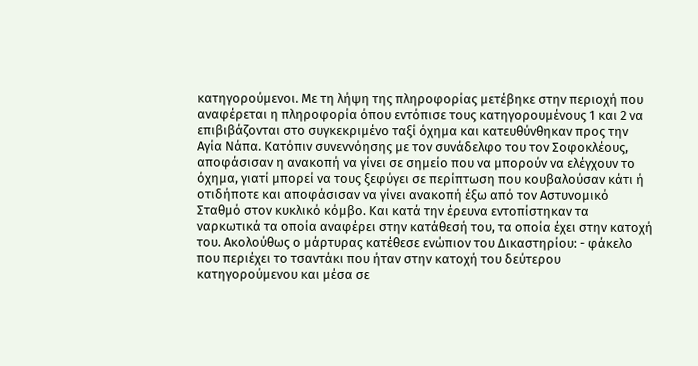κατηγορούμενοι. Με τη λήψη της πληροφορίας μετέβηκε στην περιοχή που αναφέρεται η πληροφορία όπου εντόπισε τους κατηγορουμένους 1 και 2 να επιβιβάζονται στο συγκεκριμένο ταξί όχημα και κατευθύνθηκαν προς την Αγία Νάπα. Κατόπιν συνεννόησης με τον συνάδελφο του τον Σοφοκλέους, αποφάσισαν η ανακοπή να γίνει σε σημείο που να μπορούν να ελέγχουν το όχημα, γιατί μπορεί να τους ξεφύγει σε περίπτωση που κουβαλούσαν κάτι ή οτιδήποτε και αποφάσισαν να γίνει ανακοπή έξω από τον Αστυνομικό Σταθμό στον κυκλικό κόμβο. Και κατά την έρευνα εντοπίστηκαν τα ναρκωτικά τα οποία αναφέρει στην κατάθεσή του, τα οποία έχει στην κατοχή του. Ακολούθως ο μάρτυρας κατέθεσε ενώπιον του Δικαστηρίου: - φάκελο που περιέχει το τσαντάκι που ήταν στην κατοχή του δεύτερου κατηγορούμενου και μέσα σε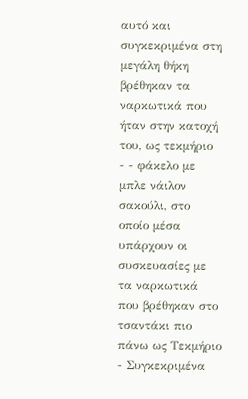αυτό και συγκεκριμένα στη μεγάλη θήκη βρέθηκαν τα ναρκωτικά που ήταν στην κατοχή του, ως τεκμήριο
- - φάκελο με μπλε νάιλον σακούλι, στο οποίο μέσα υπάρχουν οι συσκευασίες με τα ναρκωτικά που βρέθηκαν στο τσαντάκι πιο πάνω ως Τεκμήριο
- Συγκεκριμένα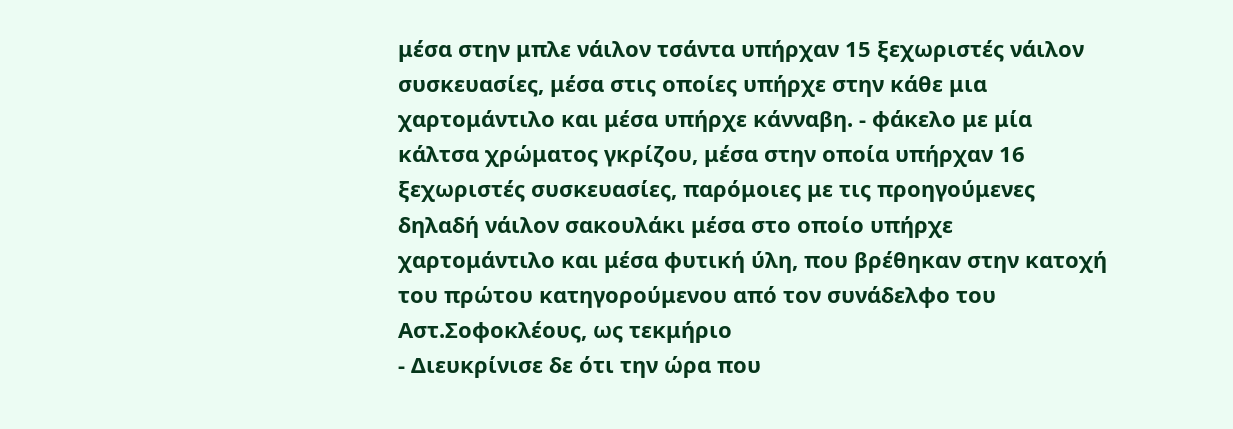μέσα στην μπλε νάιλον τσάντα υπήρχαν 15 ξεχωριστές νάιλον συσκευασίες, μέσα στις οποίες υπήρχε στην κάθε μια χαρτομάντιλο και μέσα υπήρχε κάνναβη. - φάκελο με μία κάλτσα χρώματος γκρίζου, μέσα στην οποία υπήρχαν 16 ξεχωριστές συσκευασίες, παρόμοιες με τις προηγούμενες δηλαδή νάιλον σακουλάκι μέσα στο οποίο υπήρχε χαρτομάντιλο και μέσα φυτική ύλη, που βρέθηκαν στην κατοχή του πρώτου κατηγορούμενου από τον συνάδελφο του Αστ.Σοφοκλέους, ως τεκμήριο
- Διευκρίνισε δε ότι την ώρα που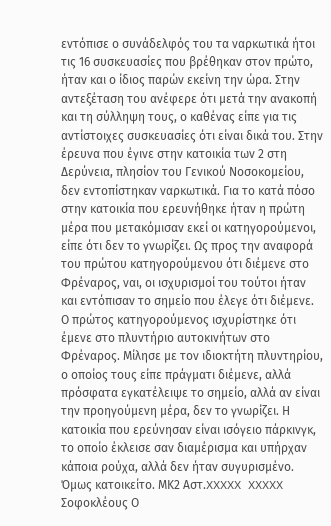εντόπισε ο συνάδελφός του τα ναρκωτικά ήτοι τις 16 συσκευασίες που βρέθηκαν στον πρώτο, ήταν και ο ίδιος παρών εκείνη την ώρα. Στην αντεξέταση του ανέφερε ότι μετά την ανακοπή και τη σύλληψη τους, ο καθένας είπε για τις αντίστοιχες συσκευασίες ότι είναι δικά του. Στην έρευνα που έγινε στην κατοικία των 2 στη Δερύνεια, πλησίον του Γενικού Νοσοκομείου, δεν εντοπίστηκαν ναρκωτικά. Για το κατά πόσο στην κατοικία που ερευνήθηκε ήταν η πρώτη μέρα που μετακόμισαν εκεί οι κατηγορούμενοι, είπε ότι δεν το γνωρίζει. Ως προς την αναφορά του πρώτου κατηγορούμενου ότι διέμενε στο Φρέναρος, ναι, οι ισχυρισμοί του τούτοι ήταν και εντόπισαν το σημείο που έλεγε ότι διέμενε. Ο πρώτος κατηγορούμενος ισχυρίστηκε ότι έμενε στο πλυντήριο αυτοκινήτων στο Φρέναρος. Μίλησε με τον ιδιοκτήτη πλυντηρίου, ο οποίος τους είπε πράγματι διέμενε, αλλά πρόσφατα εγκατέλειψε το σημείο, αλλά αν είναι την προηγούμενη μέρα, δεν το γνωρίζει. Η κατοικία που ερεύνησαν είναι ισόγειο πάρκινγκ, το οποίο έκλεισε σαν διαμέρισμα και υπήρχαν κάποια ρούχα, αλλά δεν ήταν συγυρισμένο. Όμως κατοικείτο. ΜΚ2 Αστ.XXXXX XXXXX Σοφοκλέους Ο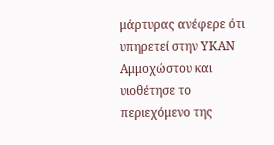μάρτυρας ανέφερε ότι υπηρετεί στην ΥΚΑΝ Αμμοχώστου και υιοθέτησε το περιεχόμενο της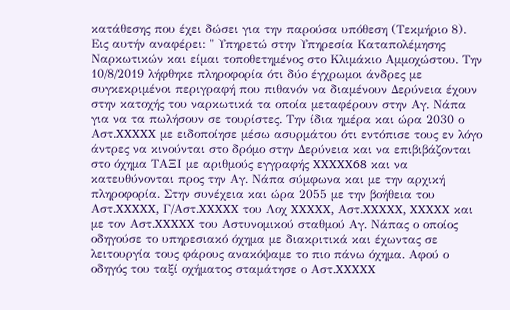κατάθεσης που έχει δώσει για την παρούσα υπόθεση (Τεκμήριο 8). Εις αυτήν αναφέρει: " Υπηρετώ στην Υπηρεσία Καταπολέμησης Ναρκωτικών και είμαι τοποθετημένος στο Κλιμάκιο Αμμοχώστου. Την 10/8/2019 λήφθηκε πληροφορία ότι δύο έγχρωμοι άνδρες με συγκεκριμένοι περιγραφή που πιθανόν να διαμένουν Δερύνεια έχουν στην κατοχής του ναρκωτικά τα οποία μεταφέρουν στην Αγ. Νάπα για να τα πωλήσουν σε τουρίστες. Την ίδια ημέρα και ώρα 2030 ο Αστ.XXXXX με ειδοποίησε μέσω ασυρμάτου ότι εντόπισε τους εν λόγο άντρες να κινούνται στο δρόμο στην Δερύνεια και να επιβιβάζονται στο όχημα ΤΑΞΙ με αριθμούς εγγραφής XXXXX68 και να κατευθύνονται προς την Αγ. Νάπα σύμφωνα και με την αρχική πληροφορία. Στην συνέχεια και ώρα 2055 με την βοήθεια του Αστ.XXXXX, Γ/Αστ.XXXXX του Λοχ XXXXX, Αστ.XXXXX, XXXXX και με τον Αστ.XXXXX του Αστυνομικού σταθμού Αγ. Νάπας ο οποίος οδηγούσε το υπηρεσιακό όχημα με διακριτικά και έχωντας σε λειτουργία τους φάρους ανακόψαμε το πιο πάνω όχημα. Αφού ο οδηγός του ταξί οχήματος σταμάτησε ο Αστ.XXXXX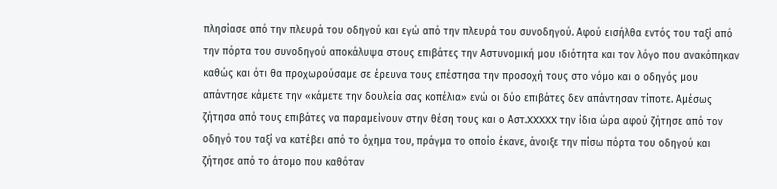πλησίασε από την πλευρά του οδηγού και εγώ από την πλευρά του συνοδηγού. Αφού εισήλθα εντός του ταξί από την πόρτα του συνοδηγού αποκάλυψα στους επιβάτες την Αστυνομική μου ιδιότητα και τον λόγο που ανακόπηκαν καθώς και ότι θα προχωρούσαμε σε έρευνα τους επέστησα την προσοχή τους στο νόμο και ο οδηγός μου απάντησε κάμετε την «κάμετε την δουλεία σας κοπέλια» ενώ οι δύο επιβάτες δεν απάντησαν τίποτε. Αμέσως ζήτησα από τους επιβάτες να παραμείνουν στην θέση τους και ο Αστ.XXXXX την ίδια ώρα αφού ζήτησε από τον οδηγό του ταξί να κατέβει από το όχημα του, πράγμα το οποίο έκανε, άνοιξε την πίσω πόρτα του οδηγού και ζήτησε από το άτομο που καθόταν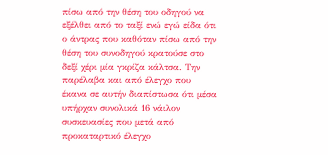πίσω από την θέση του οδηγού να εξέλθει από το ταξί ενώ εγώ είδα ότι ο άντρας που καθόταν πίσω από την θέση του συνοδηγού κρατούσε στο δεξί χέρι μία γκρίζα κάλτσα. Την παρέλαβα και από έλεγχο που έκανα σε αυτήν διαπίστωσα ότι μέσα υπήρχαν συνολικά 16 νάιλον συσκευασίες που μετά από προκαταρτικό έλεγχο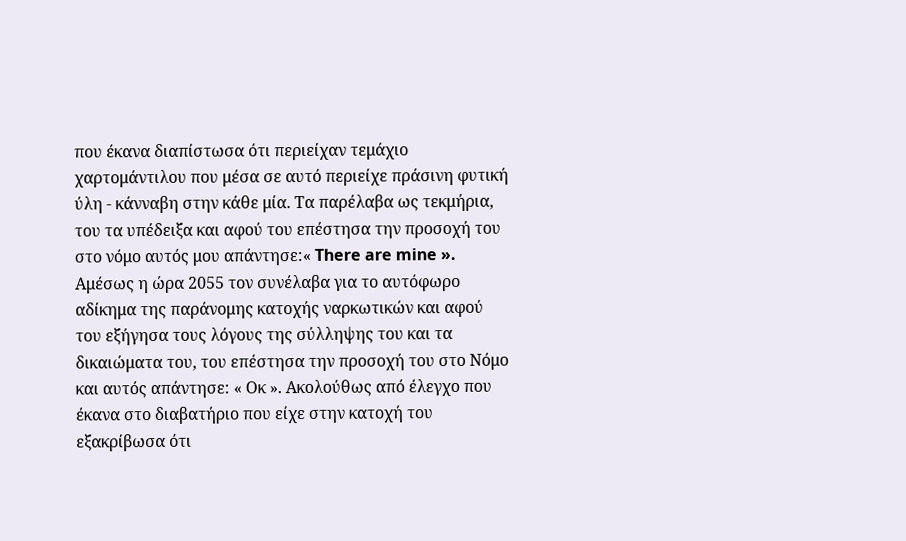που έκανα διαπίστωσα ότι περιείχαν τεμάχιο χαρτομάντιλου που μέσα σε αυτό περιείχε πράσινη φυτική ύλη - κάνναβη στην κάθε μία. Τα παρέλαβα ως τεκμήρια, του τα υπέδειξα και αφού του επέστησα την προσοχή του στο νόμο αυτός μου απάντησε:« There are mine ». Αμέσως η ώρα 2055 τον συνέλαβα για το αυτόφωρο αδίκημα της παράνομης κατοχής ναρκωτικών και αφού του εξήγησα τους λόγους της σύλληψης του και τα δικαιώματα του, του επέστησα την προσοχή του στο Νόμο και αυτός απάντησε: « Οκ ». Ακολούθως από έλεγχο που έκανα στο διαβατήριο που είχε στην κατοχή του εξακρίβωσα ότι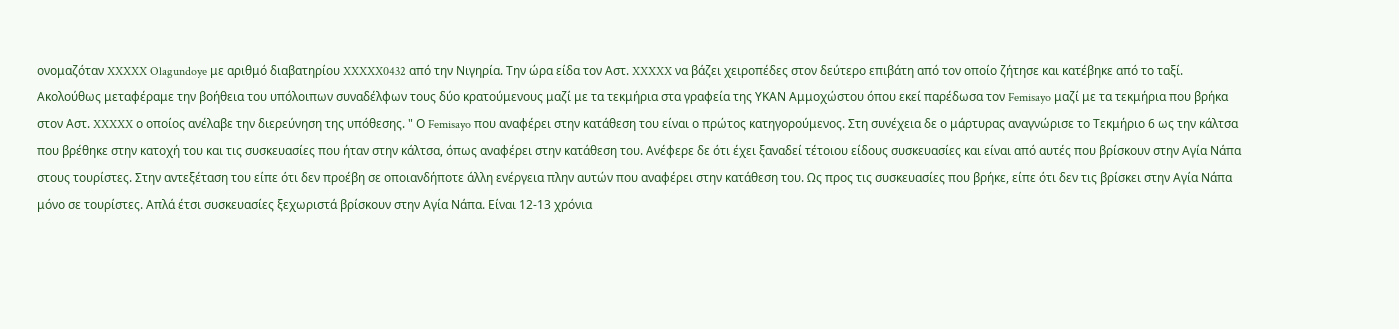ονομαζόταν XXXXX Olagundoye με αριθμό διαβατηρίου XXXXX0432 από την Νιγηρία. Την ώρα είδα τον Αστ. XXXXX να βάζει χειροπέδες στον δεύτερο επιβάτη από τον οποίο ζήτησε και κατέβηκε από το ταξί. Ακολούθως μεταφέραμε την βοήθεια του υπόλοιπων συναδέλφων τους δύο κρατούμενους μαζί με τα τεκμήρια στα γραφεία της ΥΚΑΝ Αμμοχώστου όπου εκεί παρέδωσα τον Femisayo μαζί με τα τεκμήρια που βρήκα στον Αστ. XXXXX ο οποίος ανέλαβε την διερεύνηση της υπόθεσης. " Ο Femisayo που αναφέρει στην κατάθεση του είναι ο πρώτος κατηγορούμενος. Στη συνέχεια δε ο μάρτυρας αναγνώρισε το Τεκμήριο 6 ως την κάλτσα που βρέθηκε στην κατοχή του και τις συσκευασίες που ήταν στην κάλτσα, όπως αναφέρει στην κατάθεση του. Ανέφερε δε ότι έχει ξαναδεί τέτοιου είδους συσκευασίες και είναι από αυτές που βρίσκουν στην Αγία Νάπα στους τουρίστες. Στην αντεξέταση του είπε ότι δεν προέβη σε οποιανδήποτε άλλη ενέργεια πλην αυτών που αναφέρει στην κατάθεση του. Ως προς τις συσκευασίες που βρήκε, είπε ότι δεν τις βρίσκει στην Αγία Νάπα μόνο σε τουρίστες. Απλά έτσι συσκευασίες ξεχωριστά βρίσκουν στην Αγία Νάπα. Είναι 12-13 χρόνια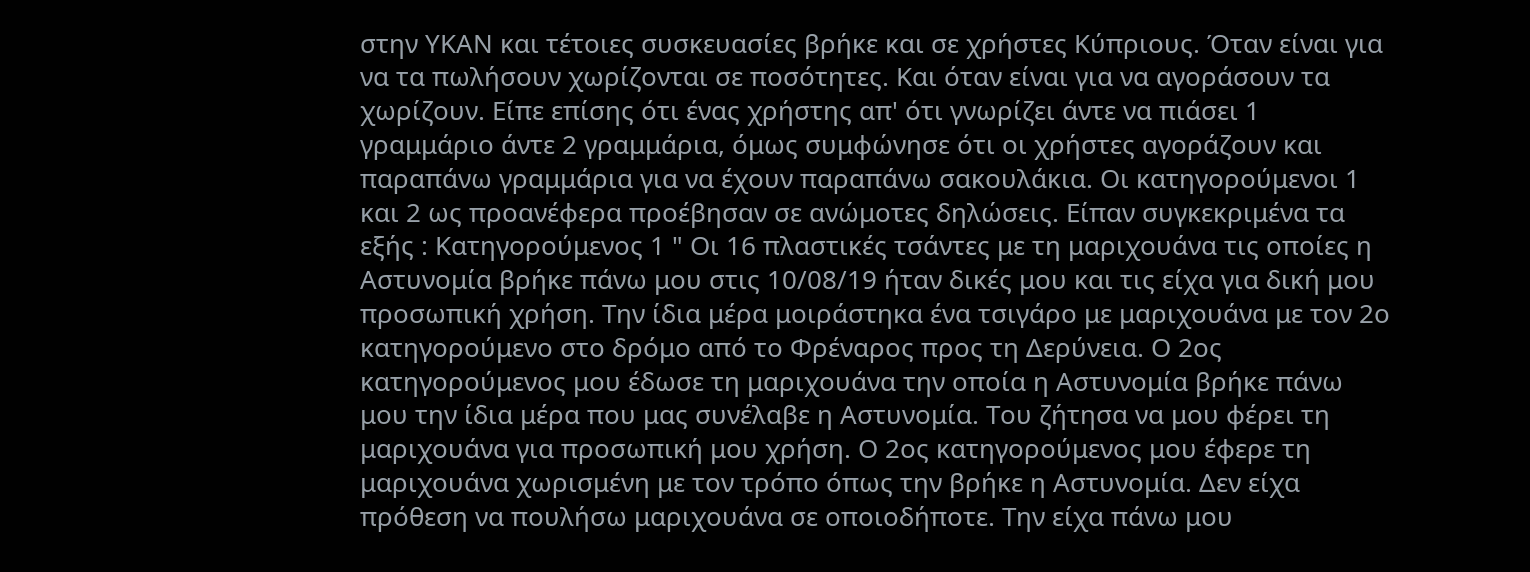στην ΥΚΑΝ και τέτοιες συσκευασίες βρήκε και σε χρήστες Κύπριους. Όταν είναι για να τα πωλήσουν χωρίζονται σε ποσότητες. Και όταν είναι για να αγοράσουν τα χωρίζουν. Είπε επίσης ότι ένας χρήστης απ' ότι γνωρίζει άντε να πιάσει 1 γραμμάριο άντε 2 γραμμάρια, όμως συμφώνησε ότι οι χρήστες αγοράζουν και παραπάνω γραμμάρια για να έχουν παραπάνω σακουλάκια. Οι κατηγορούμενοι 1 και 2 ως προανέφερα προέβησαν σε ανώμοτες δηλώσεις. Είπαν συγκεκριμένα τα εξής : Κατηγορούμενος 1 " Οι 16 πλαστικές τσάντες με τη μαριχουάνα τις οποίες η Αστυνομία βρήκε πάνω μου στις 10/08/19 ήταν δικές μου και τις είχα για δική μου προσωπική χρήση. Την ίδια μέρα μοιράστηκα ένα τσιγάρο με μαριχουάνα με τον 2ο κατηγορούμενο στο δρόμο από το Φρέναρος προς τη Δερύνεια. Ο 2ος κατηγορούμενος μου έδωσε τη μαριχουάνα την οποία η Αστυνομία βρήκε πάνω μου την ίδια μέρα που μας συνέλαβε η Αστυνομία. Του ζήτησα να μου φέρει τη μαριχουάνα για προσωπική μου χρήση. Ο 2ος κατηγορούμενος μου έφερε τη μαριχουάνα χωρισμένη με τον τρόπο όπως την βρήκε η Αστυνομία. Δεν είχα πρόθεση να πουλήσω μαριχουάνα σε οποιοδήποτε. Την είχα πάνω μου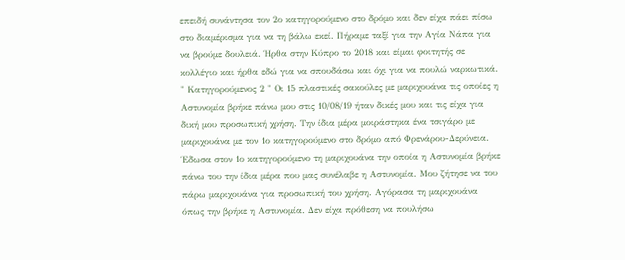επειδή συνάντησα τον 2ο κατηγορούμενο στο δρόμο και δεν είχα πάει πίσω στο διαμέρισμα για να τη βάλω εκεί. Πήραμε ταξί για την Αγία Νάπα για να βρούμε δουλειά. Ήρθα στην Κύπρο το 2018 και είμαι φοιτητής σε κολλέγιο και ήρθα εδώ για να σπουδάσω και όχι για να πουλώ ναρκωτικά. " Κατηγορούμενος 2 " Οι 15 πλαστικές σακούλες με μαριχουάνα τις οποίες η Αστυνομία βρήκε πάνω μου στις 10/08/19 ήταν δικές μου και τις είχα για δική μου προσωπική χρήση. Την ίδια μέρα μοιράστηκα ένα τσιγάρο με μαριχουάνα με τον 1ο κατηγορούμενο στο δρόμο από Φρενάρου-Δερύνεια. Έδωσα στον 1ο κατηγορούμενο τη μαριχουάνα την οποία η Αστυνομία βρήκε πάνω του την ίδια μέρα που μας συνέλαβε η Αστυνομία. Μου ζήτησε να του πάρω μαριχουάνα για προσωπική του χρήση. Αγόρασα τη μαριχουάνα όπως την βρήκε η Αστυνομία. Δεν είχα πρόθεση να πουλήσω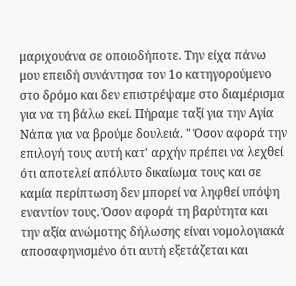μαριχουάνα σε οποιοδήποτε. Την είχα πάνω μου επειδή συνάντησα τον 1ο κατηγορούμενο στο δρόμο και δεν επιστρέψαμε στο διαμέρισμα για να τη βάλω εκεί. Πήραμε ταξί για την Αγία Νάπα για να βρούμε δουλειά. " Όσον αφορά την επιλογή τους αυτή κατ' αρχήν πρέπει να λεχθεί ότι αποτελεί απόλυτο δικαίωμα τους και σε καμία περίπτωση δεν μπορεί να ληφθεί υπόψη εναντίον τους. Όσον αφορά τη βαρύτητα και την αξία ανώμοτης δήλωσης είναι νομολογιακά αποσαφηνισμένο ότι αυτή εξετάζεται και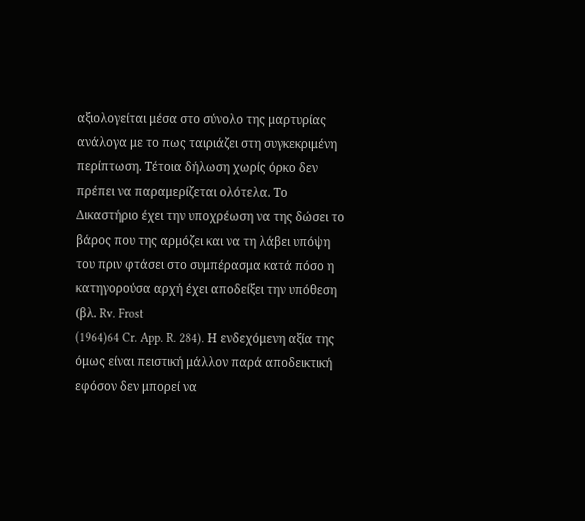αξιολογείται μέσα στο σύνολο της μαρτυρίας ανάλογα με το πως ταιριάζει στη συγκεκριμένη περίπτωση. Τέτοια δήλωση χωρίς όρκο δεν πρέπει να παραμερίζεται ολότελα. Το Δικαστήριο έχει την υποχρέωση να της δώσει το βάρος που της αρμόζει και να τη λάβει υπόψη του πριν φτάσει στο συμπέρασμα κατά πόσο η κατηγορούσα αρχή έχει αποδείξει την υπόθεση (βλ. Rv. Frost
(1964)64 Cr. App. R. 284). Η ενδεχόμενη αξία της όμως είναι πειστική μάλλον παρά αποδεικτική εφόσον δεν μπορεί να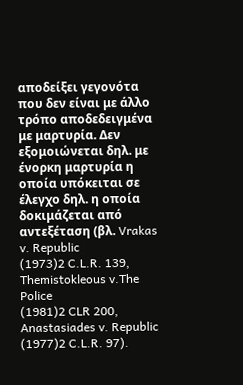αποδείξει γεγονότα που δεν είναι με άλλο τρόπο αποδεδειγμένα με μαρτυρία. Δεν εξομοιώνεται δηλ. με ένορκη μαρτυρία η οποία υπόκειται σε έλεγχο δηλ. η οποία δοκιμάζεται από αντεξέταση (βλ. Vrakas v. Republic
(1973)2 C.L.R. 139, Themistokleous v.The Police
(1981)2 CLR 200, Anastasiades v. Republic
(1977)2 C.L.R. 97).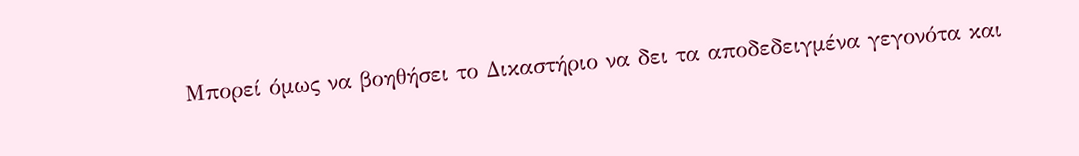Μπορεί όμως να βοηθήσει το Δικαστήριο να δει τα αποδεδειγμένα γεγονότα και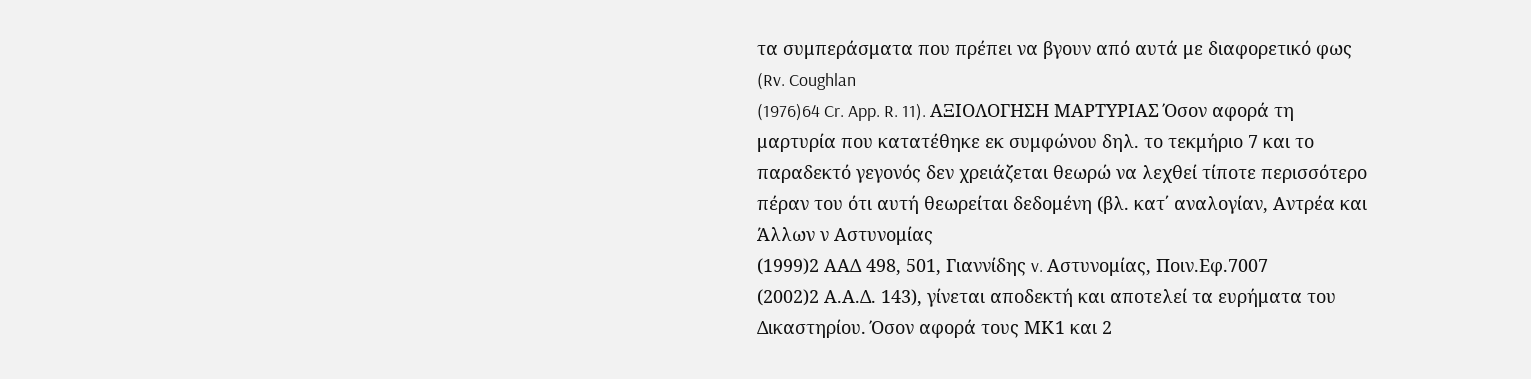τα συμπεράσματα που πρέπει να βγουν από αυτά με διαφορετικό φως (Rv. Coughlan
(1976)64 Cr. App. R. 11). ΑΞΙΟΛΟΓΗΣΗ ΜΑΡΤΥΡΙΑΣ Όσον αφορά τη μαρτυρία που κατατέθηκε εκ συμφώνου δηλ. το τεκμήριο 7 και το παραδεκτό γεγονός δεν χρειάζεται θεωρώ να λεχθεί τίποτε περισσότερο πέραν του ότι αυτή θεωρείται δεδομένη (βλ. κατ΄ αναλογίαν, Αντρέα και Άλλων ν Αστυνομίας
(1999)2 ΑΑΔ 498, 501, Γιαννίδης v. Αστυνομίας, Ποιν.Εφ.7007
(2002)2 Α.Α.Δ. 143), γίνεται αποδεκτή και αποτελεί τα ευρήματα του Δικαστηρίου. Όσον αφορά τους ΜΚ1 και 2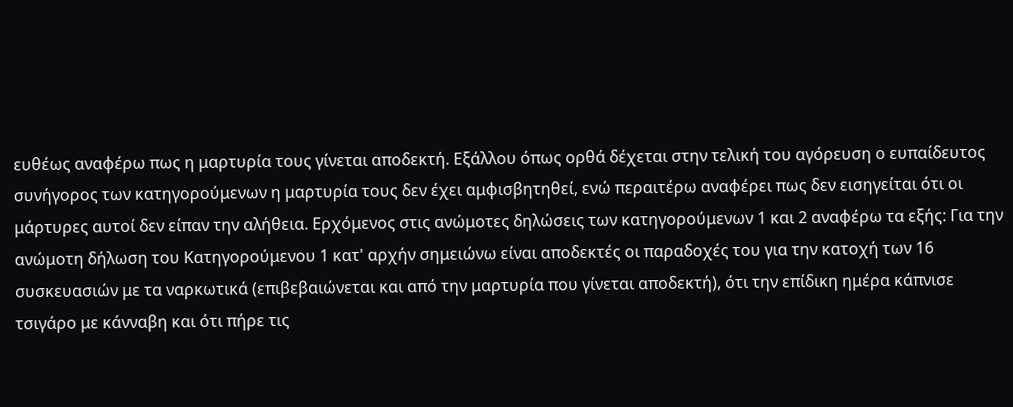ευθέως αναφέρω πως η μαρτυρία τους γίνεται αποδεκτή. Εξάλλου όπως ορθά δέχεται στην τελική του αγόρευση ο ευπαίδευτος συνήγορος των κατηγορούμενων η μαρτυρία τους δεν έχει αμφισβητηθεί, ενώ περαιτέρω αναφέρει πως δεν εισηγείται ότι οι μάρτυρες αυτοί δεν είπαν την αλήθεια. Ερχόμενος στις ανώμοτες δηλώσεις των κατηγορούμενων 1 και 2 αναφέρω τα εξής: Για την ανώμοτη δήλωση του Κατηγορούμενου 1 κατ' αρχήν σημειώνω είναι αποδεκτές οι παραδοχές του για την κατοχή των 16 συσκευασιών με τα ναρκωτικά (επιβεβαιώνεται και από την μαρτυρία που γίνεται αποδεκτή), ότι την επίδικη ημέρα κάπνισε τσιγάρο με κάνναβη και ότι πήρε τις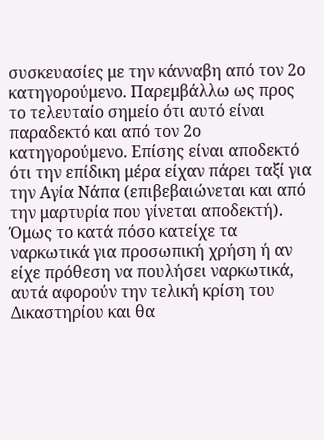συσκευασίες με την κάνναβη από τον 2ο κατηγορούμενο. Παρεμβάλλω ως προς το τελευταίο σημείο ότι αυτό είναι παραδεκτό και από τον 2ο κατηγορούμενο. Επίσης είναι αποδεκτό ότι την επίδικη μέρα είχαν πάρει ταξί για την Αγία Νάπα (επιβεβαιώνεται και από την μαρτυρία που γίνεται αποδεκτή). Όμως το κατά πόσο κατείχε τα ναρκωτικά για προσωπική χρήση ή αν είχε πρόθεση να πουλήσει ναρκωτικά, αυτά αφορούν την τελική κρίση του Δικαστηρίου και θα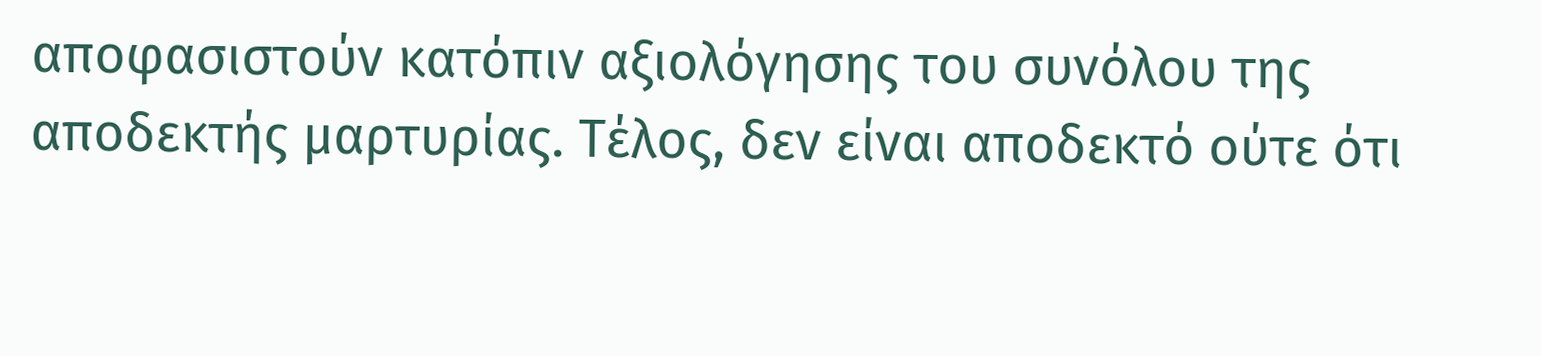αποφασιστούν κατόπιν αξιολόγησης του συνόλου της αποδεκτής μαρτυρίας. Τέλος, δεν είναι αποδεκτό ούτε ότι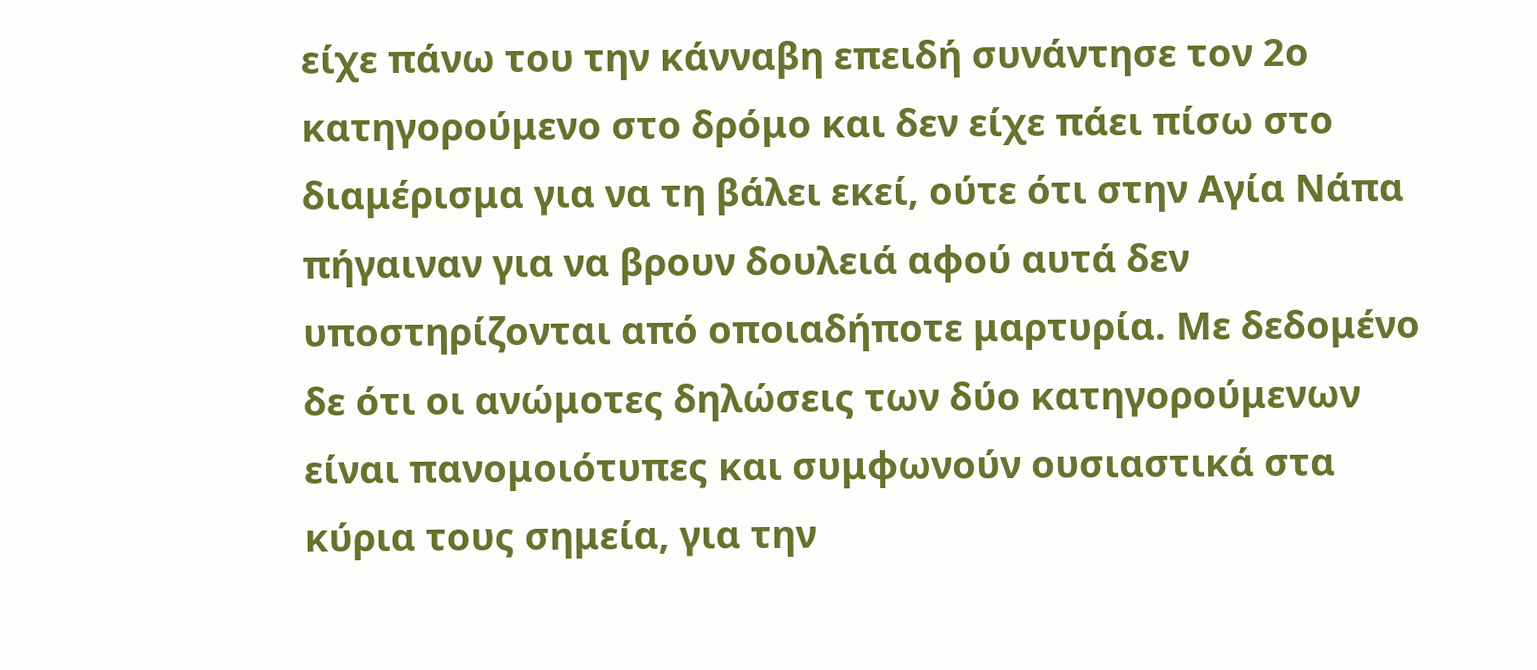είχε πάνω του την κάνναβη επειδή συνάντησε τον 2ο κατηγορούμενο στο δρόμο και δεν είχε πάει πίσω στο διαμέρισμα για να τη βάλει εκεί, ούτε ότι στην Αγία Νάπα πήγαιναν για να βρουν δουλειά αφού αυτά δεν υποστηρίζονται από οποιαδήποτε μαρτυρία. Με δεδομένο δε ότι οι ανώμοτες δηλώσεις των δύο κατηγορούμενων είναι πανομοιότυπες και συμφωνούν ουσιαστικά στα κύρια τους σημεία, για την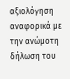αξιολόγηση αναφορικά με την ανώμοτη δήλωση του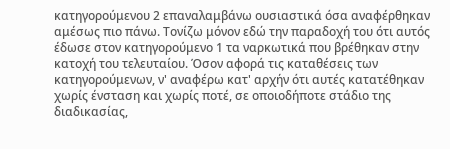κατηγορούμενου 2 επαναλαμβάνω ουσιαστικά όσα αναφέρθηκαν αμέσως πιο πάνω. Τονίζω μόνον εδώ την παραδοχή του ότι αυτός έδωσε στον κατηγορούμενο 1 τα ναρκωτικά που βρέθηκαν στην κατοχή του τελευταίου. Όσον αφορά τις καταθέσεις των κατηγορούμενων, ν' αναφέρω κατ' αρχήν ότι αυτές κατατέθηκαν χωρίς ένσταση και χωρίς ποτέ, σε οποιοδήποτε στάδιο της διαδικασίας,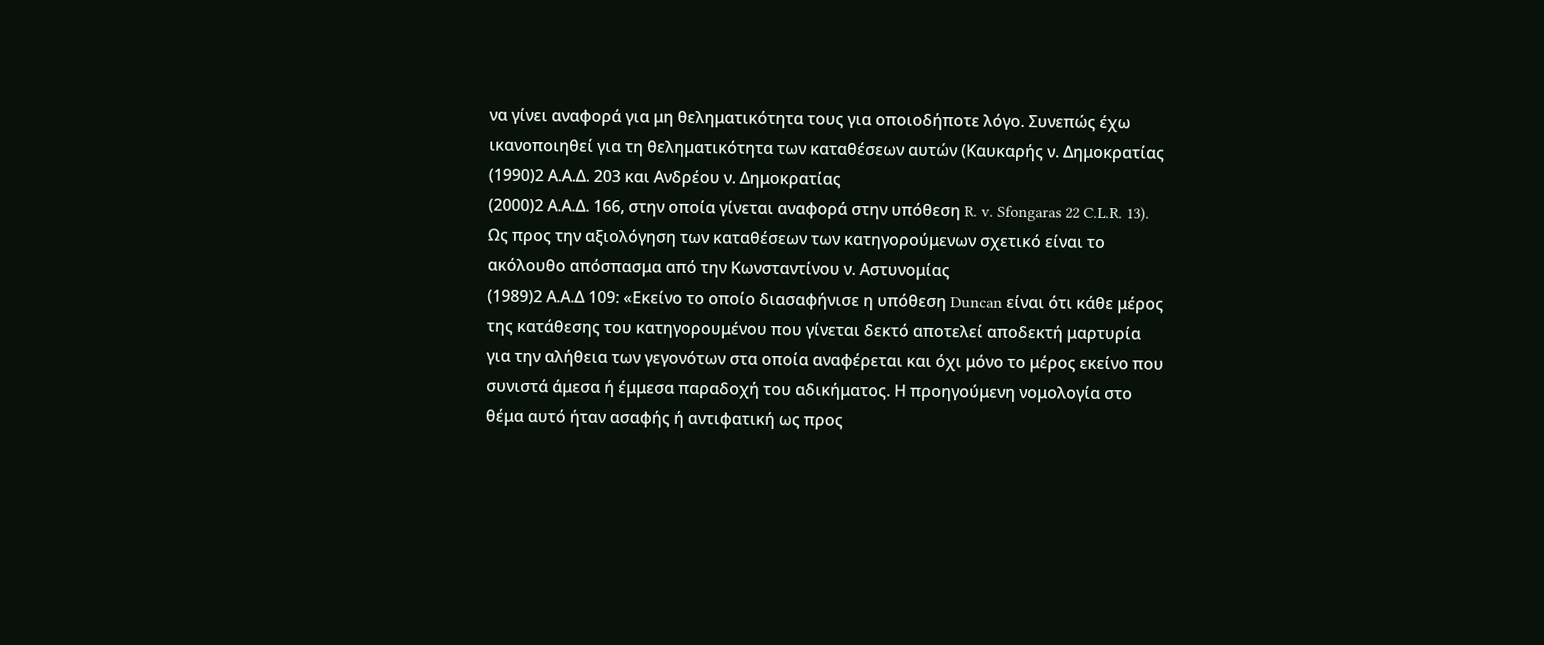να γίνει αναφορά για μη θεληματικότητα τους για οποιοδήποτε λόγο. Συνεπώς έχω ικανοποιηθεί για τη θεληματικότητα των καταθέσεων αυτών (Καυκαρής ν. Δημοκρατίας
(1990)2 Α.Α.Δ. 203 και Ανδρέου ν. Δημοκρατίας
(2000)2 Α.Α.Δ. 166, στην οποία γίνεται αναφορά στην υπόθεση R. v. Sfongaras 22 C.L.R. 13). Ως προς την αξιολόγηση των καταθέσεων των κατηγορούμενων σχετικό είναι το ακόλουθο απόσπασμα από την Κωνσταντίνου ν. Αστυνομίας
(1989)2 Α.Α.Δ 109: «Εκείνο το οποίο διασαφήνισε η υπόθεση Duncan είναι ότι κάθε μέρος της κατάθεσης του κατηγορουμένου που γίνεται δεκτό αποτελεί αποδεκτή μαρτυρία για την αλήθεια των γεγονότων στα οποία αναφέρεται και όχι μόνο το μέρος εκείνο που συνιστά άμεσα ή έμμεσα παραδοχή του αδικήματος. Η προηγούμενη νομολογία στο θέμα αυτό ήταν ασαφής ή αντιφατική ως προς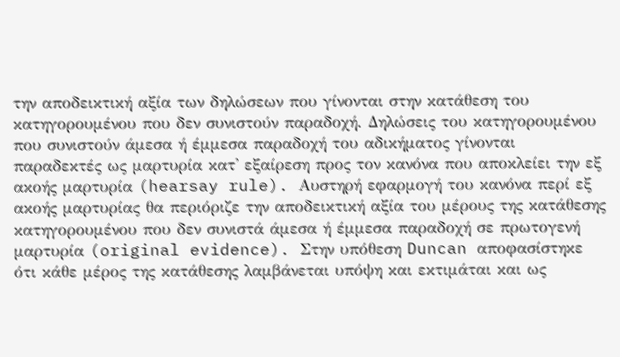την αποδεικτική αξία των δηλώσεων που γίνονται στην κατάθεση του κατηγορουμένου που δεν συνιστούν παραδοχή. Δηλώσεις του κατηγορουμένου που συνιστούν άμεσα ή έμμεσα παραδοχή του αδικήματος γίνονται παραδεκτές ως μαρτυρία κατ' εξαίρεση προς τον κανόνα που αποκλείει την εξ ακοής μαρτυρία (hearsay rule). Αυστηρή εφαρμογή του κανόνα περί εξ ακοής μαρτυρίας θα περιόριζε την αποδεικτική αξία του μέρους της κατάθεσης κατηγορουμένου που δεν συνιστά άμεσα ή έμμεσα παραδοχή σε πρωτογενή μαρτυρία (original evidence). Στην υπόθεση Duncan αποφασίστηκε ότι κάθε μέρος της κατάθεσης λαμβάνεται υπόψη και εκτιμάται και ως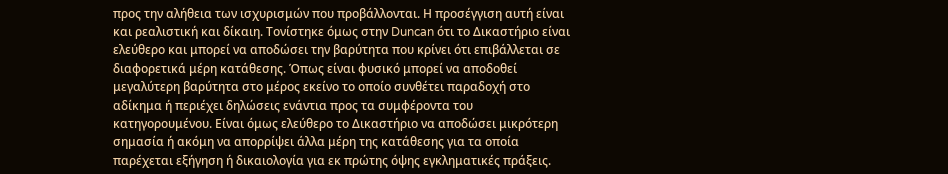προς την αλήθεια των ισχυρισμών που προβάλλονται. Η προσέγγιση αυτή είναι και ρεαλιστική και δίκαιη. Τονίστηκε όμως στην Duncan ότι το Δικαστήριο είναι ελεύθερο και μπορεί να αποδώσει την βαρύτητα που κρίνει ότι επιβάλλεται σε διαφορετικά μέρη κατάθεσης. Όπως είναι φυσικό μπορεί να αποδοθεί μεγαλύτερη βαρύτητα στο μέρος εκείνο το οποίο συνθέτει παραδοχή στο αδίκημα ή περιέχει δηλώσεις ενάντια προς τα συμφέροντα του κατηγορουμένου. Είναι όμως ελεύθερο το Δικαστήριο να αποδώσει μικρότερη σημασία ή ακόμη να απορρίψει άλλα μέρη της κατάθεσης για τα οποία παρέχεται εξήγηση ή δικαιολογία για εκ πρώτης όψης εγκληματικές πράξεις.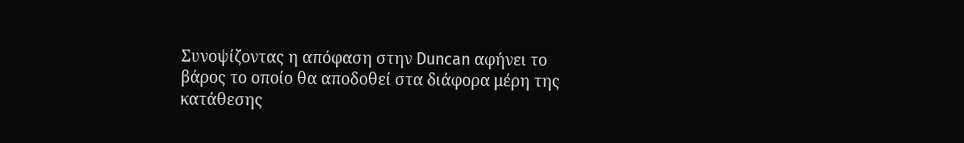Συνοψίζοντας η απόφαση στην Duncan αφήνει το βάρος το οποίο θα αποδοθεί στα διάφορα μέρη της κατάθεσης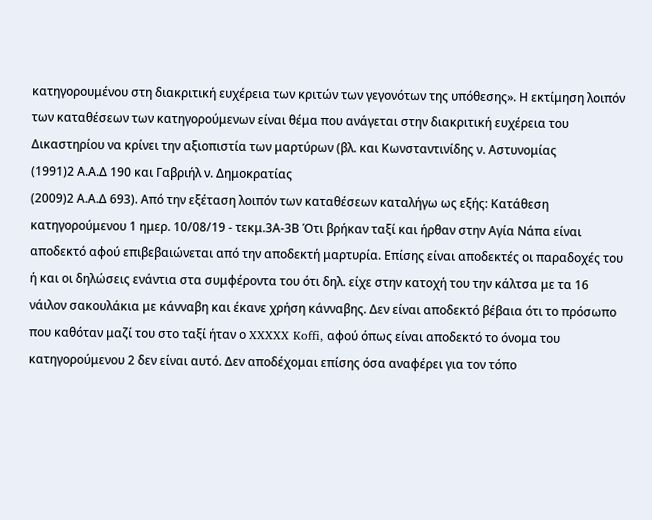κατηγορουμένου στη διακριτική ευχέρεια των κριτών των γεγονότων της υπόθεσης». Η εκτίμηση λοιπόν των καταθέσεων των κατηγορούμενων είναι θέμα που ανάγεται στην διακριτική ευχέρεια του Δικαστηρίου να κρίνει την αξιοπιστία των μαρτύρων (βλ. και Κωνσταντινίδης ν. Αστυνομίας
(1991)2 Α.Α.Δ 190 και Γαβριήλ ν. Δημοκρατίας
(2009)2 Α.Α.Δ 693). Από την εξέταση λοιπόν των καταθέσεων καταλήγω ως εξής: Κατάθεση κατηγορούμενου 1 ημερ. 10/08/19 - τεκμ.3Α-3Β Ότι βρήκαν ταξί και ήρθαν στην Αγία Νάπα είναι αποδεκτό αφού επιβεβαιώνεται από την αποδεκτή μαρτυρία. Επίσης είναι αποδεκτές οι παραδοχές του ή και οι δηλώσεις ενάντια στα συμφέροντα του ότι δηλ. είχε στην κατοχή του την κάλτσα με τα 16 νάιλον σακουλάκια με κάνναβη και έκανε χρήση κάνναβης. Δεν είναι αποδεκτό βέβαια ότι το πρόσωπο που καθόταν μαζί του στο ταξί ήταν ο XXXXX Koffi, αφού όπως είναι αποδεκτό το όνομα του κατηγορούμενου 2 δεν είναι αυτό. Δεν αποδέχομαι επίσης όσα αναφέρει για τον τόπο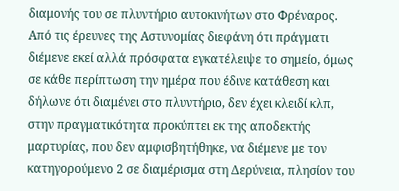διαμονής του σε πλυντήριο αυτοκινήτων στο Φρέναρος. Από τις έρευνες της Αστυνομίας διεφάνη ότι πράγματι διέμενε εκεί αλλά πρόσφατα εγκατέλειψε το σημείο, όμως σε κάθε περίπτωση την ημέρα που έδινε κατάθεση και δήλωνε ότι διαμένει στο πλυντήριο, δεν έχει κλειδί κλπ, στην πραγματικότητα προκύπτει εκ της αποδεκτής μαρτυρίας, που δεν αμφισβητήθηκε, να διέμενε με τον κατηγορούμενο 2 σε διαμέρισμα στη Δερύνεια, πλησίον του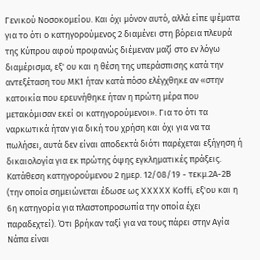Γενικού Νοσοκομείου. Και όχι μόνον αυτό, αλλά είπε ψέματα για το ότι ο κατηγορούμενος 2 διαμένει στη βόρεια πλευρά της Κύπρου αφού προφανώς διέμεναν μαζί στο εν λόγω διαμέρισμα, εξ' ου και η θέση της υπεράσπισης κατά την αντεξέταση του ΜΚ1 ήταν κατά πόσο ελέγχθηκε αν «στην κατοικία που ερευνήθηκε ήταν η πρώτη μέρα που μετακόμισαν εκεί οι κατηγορούμενοι». Για το ότι τα ναρκωτικά ήταν για δική του χρήση και όχι για να τα πωλήσει, αυτά δεν είναι αποδεκτά διότι παρέχεται εξήγηση ή δικαιολογία για εκ πρώτης όψης εγκληματικές πράξεις. Κατάθεση κατηγορούμενου 2 ημερ. 12/08/19 - τεκμ.2Α-2Β (την οποία σημειώνεται έδωσε ως XXXXX Koffi, εξ'ου και η 6η κατηγορία για πλαστοπροσωπία την οποία έχει παραδεχτεί). Ότι βρήκαν ταξί για να τους πάρει στην Αγία Νάπα είναι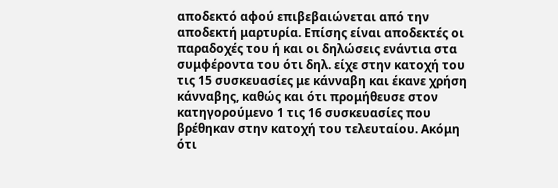αποδεκτό αφού επιβεβαιώνεται από την αποδεκτή μαρτυρία. Επίσης είναι αποδεκτές οι παραδοχές του ή και οι δηλώσεις ενάντια στα συμφέροντα του ότι δηλ. είχε στην κατοχή του τις 15 συσκευασίες με κάνναβη και έκανε χρήση κάνναβης, καθώς και ότι προμήθευσε στον κατηγορούμενο 1 τις 16 συσκευασίες που βρέθηκαν στην κατοχή του τελευταίου. Ακόμη ότι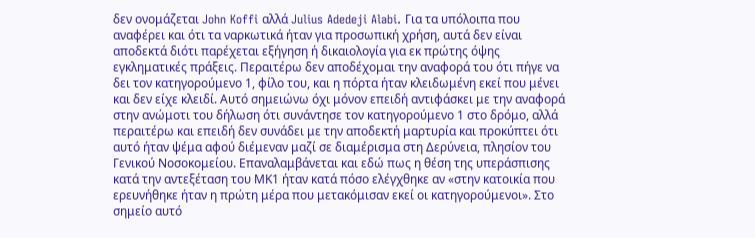δεν ονομάζεται John Koffi αλλά Julius Adedeji Alabi. Για τα υπόλοιπα που αναφέρει και ότι τα ναρκωτικά ήταν για προσωπική χρήση, αυτά δεν είναι αποδεκτά διότι παρέχεται εξήγηση ή δικαιολογία για εκ πρώτης όψης εγκληματικές πράξεις. Περαιτέρω δεν αποδέχομαι την αναφορά του ότι πήγε να δει τον κατηγορούμενο 1, φίλο του, και η πόρτα ήταν κλειδωμένη εκεί που μένει και δεν είχε κλειδί. Αυτό σημειώνω όχι μόνον επειδή αντιφάσκει με την αναφορά στην ανώμοτι του δήλωση ότι συνάντησε τον κατηγορούμενο 1 στο δρόμο, αλλά περαιτέρω και επειδή δεν συνάδει με την αποδεκτή μαρτυρία και προκύπτει ότι αυτό ήταν ψέμα αφού διέμεναν μαζί σε διαμέρισμα στη Δερύνεια, πλησίον του Γενικού Νοσοκομείου. Επαναλαμβάνεται και εδώ πως η θέση της υπεράσπισης κατά την αντεξέταση του ΜΚ1 ήταν κατά πόσο ελέγχθηκε αν «στην κατοικία που ερευνήθηκε ήταν η πρώτη μέρα που μετακόμισαν εκεί οι κατηγορούμενοι». Στο σημείο αυτό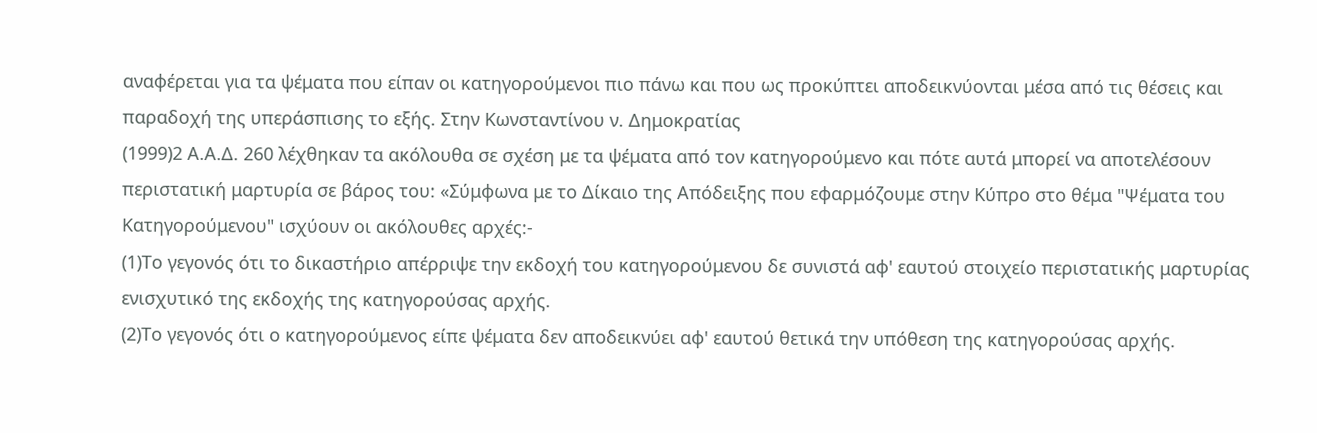αναφέρεται για τα ψέματα που είπαν οι κατηγορούμενοι πιο πάνω και που ως προκύπτει αποδεικνύονται μέσα από τις θέσεις και παραδοχή της υπεράσπισης το εξής. Στην Κωνσταντίνου ν. Δημοκρατίας
(1999)2 Α.Α.Δ. 260 λέχθηκαν τα ακόλουθα σε σχέση με τα ψέματα από τον κατηγορούμενο και πότε αυτά μπορεί να αποτελέσουν περιστατική μαρτυρία σε βάρος του: «Σύμφωνα με το Δίκαιο της Απόδειξης που εφαρμόζουμε στην Κύπρο στο θέμα "Ψέματα του Κατηγορούμενου" ισχύουν οι ακόλουθες αρχές:-
(1)Το γεγονός ότι το δικαστήριο απέρριψε την εκδοχή του κατηγορούμενου δε συνιστά αφ' εαυτού στοιχείο περιστατικής μαρτυρίας ενισχυτικό της εκδοχής της κατηγορούσας αρχής.
(2)Το γεγονός ότι ο κατηγορούμενος είπε ψέματα δεν αποδεικνύει αφ' εαυτού θετικά την υπόθεση της κατηγορούσας αρχής.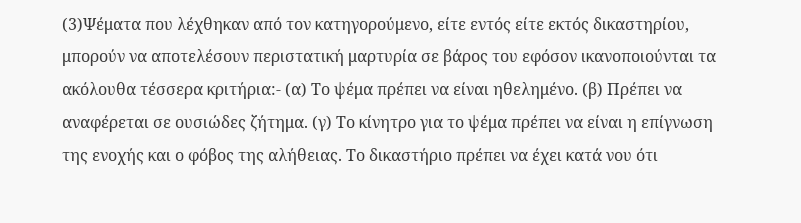(3)Ψέματα που λέχθηκαν από τον κατηγορούμενο, είτε εντός είτε εκτός δικαστηρίου, μπορούν να αποτελέσουν περιστατική μαρτυρία σε βάρος του εφόσον ικανοποιούνται τα ακόλουθα τέσσερα κριτήρια:- (α) Το ψέμα πρέπει να είναι ηθελημένο. (β) Πρέπει να αναφέρεται σε ουσιώδες ζήτημα. (γ) Το κίνητρο για το ψέμα πρέπει να είναι η επίγνωση της ενοχής και ο φόβος της αλήθειας. Το δικαστήριο πρέπει να έχει κατά νου ότι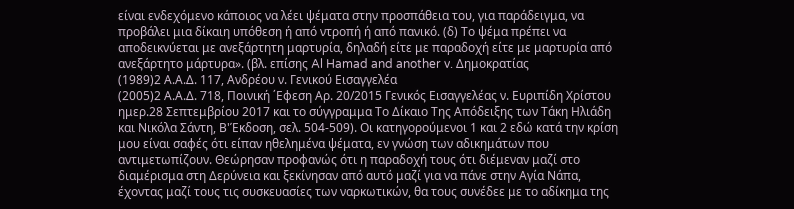είναι ενδεχόμενο κάποιος να λέει ψέματα στην προσπάθεια του, για παράδειγμα, να προβάλει μια δίκαιη υπόθεση ή από ντροπή ή από πανικό. (δ) Το ψέμα πρέπει να αποδεικνύεται με ανεξάρτητη μαρτυρία, δηλαδή είτε με παραδοχή είτε με μαρτυρία από ανεξάρτητο μάρτυρα». (βλ. επίσης Al Hamad and another v. Δημοκρατίας
(1989)2 Α.Α.Δ. 117, Ανδρέου ν. Γενικού Εισαγγελέα
(2005)2 Α.Α.Δ. 718, Ποινική ΄Εφεση Αρ. 20/2015 Γενικός Εισαγγελέας ν. Ευριπίδη Χρίστου ημερ.28 Σεπτεμβρίου 2017 και το σύγγραμμα Το Δίκαιο Της Απόδειξης των Τάκη Ηλιάδη και Νικόλα Σάντη, Β'Έκδοση, σελ. 504-509). Οι κατηγορούμενοι 1 και 2 εδώ κατά την κρίση μου είναι σαφές ότι είπαν ηθελημένα ψέματα, εν γνώση των αδικημάτων που αντιμετωπίζουν. Θεώρησαν προφανώς ότι η παραδοχή τους ότι διέμεναν μαζί στο διαμέρισμα στη Δερύνεια και ξεκίνησαν από αυτό μαζί για να πάνε στην Αγία Νάπα, έχοντας μαζί τους τις συσκευασίες των ναρκωτικών, θα τους συνέδεε με το αδίκημα της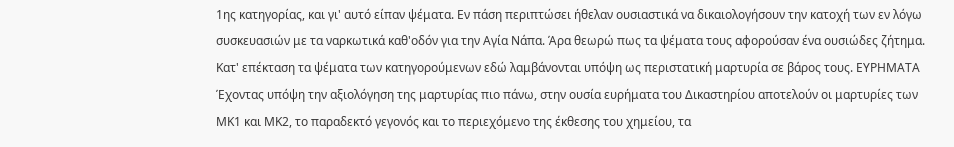1ης κατηγορίας, και γι' αυτό είπαν ψέματα. Εν πάση περιπτώσει ήθελαν ουσιαστικά να δικαιολογήσουν την κατοχή των εν λόγω συσκευασιών με τα ναρκωτικά καθ'οδόν για την Αγία Νάπα. Άρα θεωρώ πως τα ψέματα τους αφορούσαν ένα ουσιώδες ζήτημα. Κατ' επέκταση τα ψέματα των κατηγορούμενων εδώ λαμβάνονται υπόψη ως περιστατική μαρτυρία σε βάρος τους. ΕΥΡΗΜΑΤΑ Έχοντας υπόψη την αξιολόγηση της μαρτυρίας πιο πάνω, στην ουσία ευρήματα του Δικαστηρίου αποτελούν οι μαρτυρίες των ΜΚ1 και ΜΚ2, το παραδεκτό γεγονός και το περιεχόμενο της έκθεσης του χημείου, τα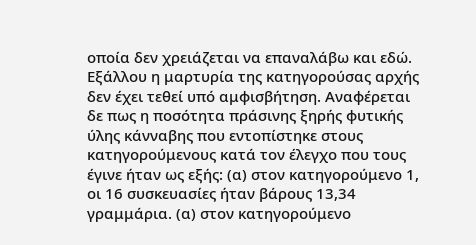οποία δεν χρειάζεται να επαναλάβω και εδώ. Εξάλλου η μαρτυρία της κατηγορούσας αρχής δεν έχει τεθεί υπό αμφισβήτηση. Αναφέρεται δε πως η ποσότητα πράσινης ξηρής φυτικής ύλης κάνναβης που εντοπίστηκε στους κατηγορούμενους κατά τον έλεγχο που τους έγινε ήταν ως εξής: (α) στον κατηγορούμενο 1, οι 16 συσκευασίες ήταν βάρους 13,34 γραμμάρια. (α) στον κατηγορούμενο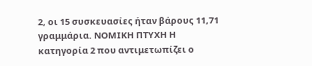2, οι 15 συσκευασίες ήταν βάρους 11,71 γραμμάρια. ΝΟΜΙΚΗ ΠΤΥΧΗ Η κατηγορία 2 που αντιμετωπίζει ο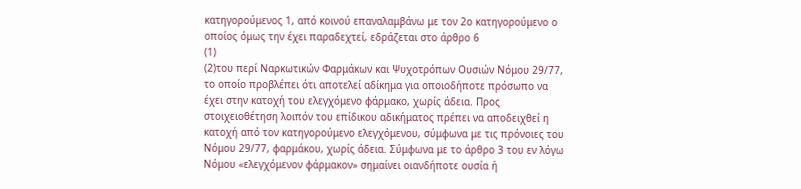κατηγορούμενος 1, από κοινού επαναλαμβάνω με τον 2ο κατηγορούμενο ο οποίος όμως την έχει παραδεχτεί, εδράζεται στο άρθρο 6
(1)
(2)του περί Ναρκωτικών Φαρμάκων και Ψυχοτρόπων Ουσιών Νόμου 29/77, το οποίο προβλέπει ότι αποτελεί αδίκημα για οποιοδήποτε πρόσωπο να έχει στην κατοχή του ελεγχόμενο φάρμακο, χωρίς άδεια. Προς στοιχειοθέτηση λοιπόν του επίδικου αδικήματος πρέπει να αποδειχθεί η κατοχή από τον κατηγορούμενο ελεγχόμενου, σύμφωνα με τις πρόνοιες του Νόμου 29/77, φαρμάκου, χωρίς άδεια. Σύμφωνα με το άρθρο 3 του εν λόγω Νόμου «ελεγχόμενον φάρμακον» σημαίνει οιανδήποτε ουσία ή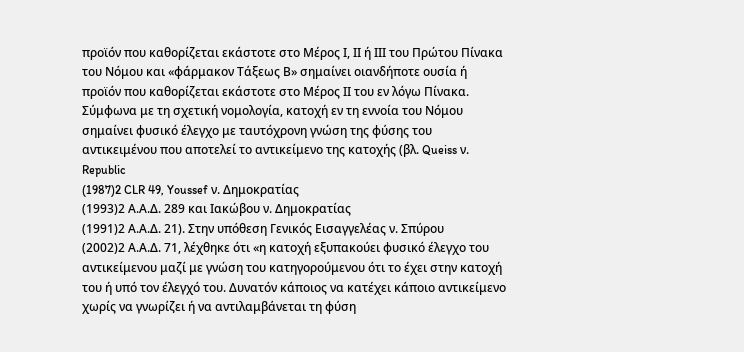προϊόν που καθορίζεται εκάστοτε στο Μέρος Ι, ΙΙ ή ΙΙΙ του Πρώτου Πίνακα του Νόμου και «φάρμακον Τάξεως Β» σημαίνει οιανδήποτε ουσία ή προϊόν που καθορίζεται εκάστοτε στο Μέρος ΙΙ του εν λόγω Πίνακα. Σύμφωνα με τη σχετική νομολογία, κατοχή εν τη εννοία του Νόμου σημαίνει φυσικό έλεγχο με ταυτόχρονη γνώση της φύσης του αντικειμένου που αποτελεί το αντικείμενο της κατοχής (βλ. Queiss ν. Republic
(1987)2 CLR 49, Youssef ν. Δημοκρατίας
(1993)2 Α.Α.Δ. 289 και Ιακώβου ν. Δημοκρατίας
(1991)2 Α.Α.Δ. 21). Στην υπόθεση Γενικός Εισαγγελέας ν. Σπύρου
(2002)2 Α.Α.Δ. 71, λέχθηκε ότι «η κατοχή εξυπακούει φυσικό έλεγχο του αντικείμενου μαζί με γνώση του κατηγορούμενου ότι το έχει στην κατοχή του ή υπό τον έλεγχό του. Δυνατόν κάποιος να κατέχει κάποιο αντικείμενο χωρίς να γνωρίζει ή να αντιλαμβάνεται τη φύση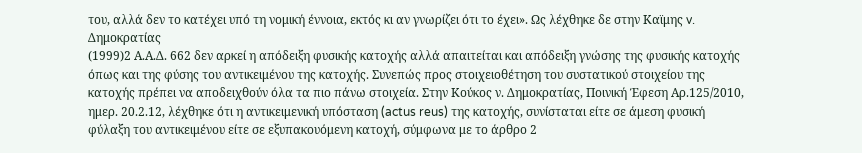του, αλλά δεν το κατέχει υπό τη νομική έννοια, εκτός κι αν γνωρίζει ότι το έχει». Ως λέχθηκε δε στην Καϊμης v. Δημοκρατίας
(1999)2 Α.Α.Δ. 662 δεν αρκεί η απόδειξη φυσικής κατοχής αλλά απαιτείται και απόδειξη γνώσης της φυσικής κατοχής όπως και της φύσης του αντικειμένου της κατοχής. Συνεπώς προς στοιχειοθέτηση του συστατικού στοιχείου της κατοχής πρέπει να αποδειχθούν όλα τα πιο πάνω στοιχεία. Στην Κούκος ν. Δημοκρατίας, Ποινική Έφεση Αρ.125/2010, ημερ. 20.2.12, λέχθηκε ότι η αντικειμενική υπόσταση (actus reus) της κατοχής, συνίσταται είτε σε άμεση φυσική φύλαξη του αντικειμένου είτε σε εξυπακουόμενη κατοχή, σύμφωνα με το άρθρο 2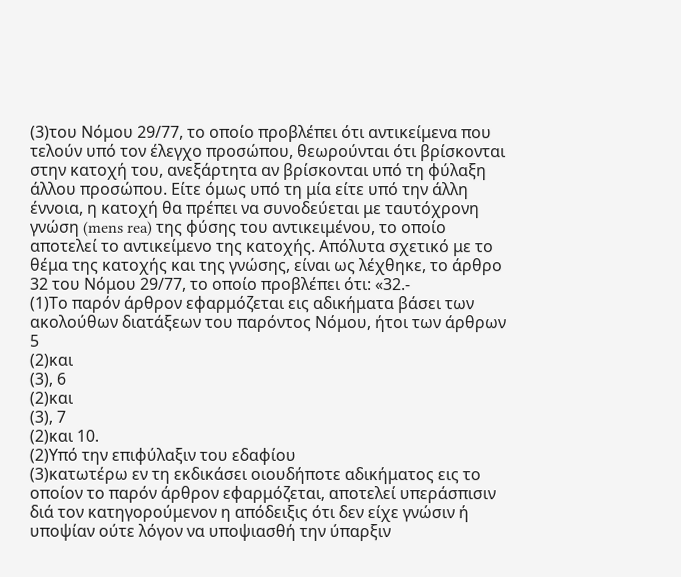(3)του Νόμου 29/77, το οποίο προβλέπει ότι αντικείμενα που τελούν υπό τον έλεγχο προσώπου, θεωρούνται ότι βρίσκονται στην κατοχή του, ανεξάρτητα αν βρίσκονται υπό τη φύλαξη άλλου προσώπου. Είτε όμως υπό τη μία είτε υπό την άλλη έννοια, η κατοχή θα πρέπει να συνοδεύεται με ταυτόχρονη γνώση (mens rea) της φύσης του αντικειμένου, το οποίο αποτελεί το αντικείμενο της κατοχής. Απόλυτα σχετικό με το θέμα της κατοχής και της γνώσης, είναι ως λέχθηκε, το άρθρο 32 του Νόμου 29/77, το οποίο προβλέπει ότι: «32.-
(1)Το παρόν άρθρον εφαρμόζεται εις αδικήματα βάσει των ακολούθων διατάξεων του παρόντος Νόμου, ήτοι των άρθρων 5
(2)και
(3), 6
(2)και
(3), 7
(2)και 10.
(2)Υπό την επιφύλαξιν του εδαφίου
(3)κατωτέρω εν τη εκδικάσει οιουδήποτε αδικήματος εις το οποίον το παρόν άρθρον εφαρμόζεται, αποτελεί υπεράσπισιν διά τον κατηγορούμενον η απόδειξις ότι δεν είχε γνώσιν ή υποψίαν ούτε λόγον να υποψιασθή την ύπαρξιν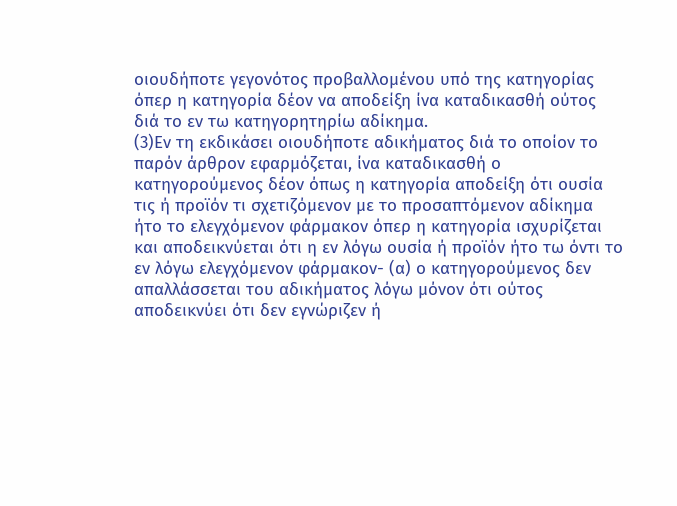οιουδήποτε γεγονότος προβαλλομένου υπό της κατηγορίας όπερ η κατηγορία δέον να αποδείξη ίνα καταδικασθή ούτος διά το εν τω κατηγορητηρίω αδίκημα.
(3)Εν τη εκδικάσει οιουδήποτε αδικήματος διά το οποίον το παρόν άρθρον εφαρμόζεται, ίνα καταδικασθή ο κατηγορούμενος δέον όπως η κατηγορία αποδείξη ότι ουσία τις ή προϊόν τι σχετιζόμενον με το προσαπτόμενον αδίκημα ήτο το ελεγχόμενον φάρμακον όπερ η κατηγορία ισχυρίζεται και αποδεικνύεται ότι η εν λόγω ουσία ή προϊόν ήτο τω όντι το εν λόγω ελεγχόμενον φάρμακον- (α) ο κατηγορούμενος δεν απαλλάσσεται του αδικήματος λόγω μόνον ότι ούτος αποδεικνύει ότι δεν εγνώριζεν ή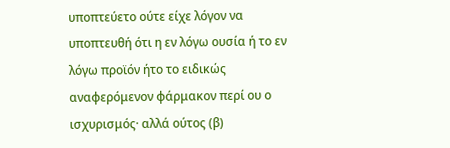υποπτεύετο ούτε είχε λόγον να υποπτευθή ότι η εν λόγω ουσία ή το εν λόγω προϊόν ήτο το ειδικώς αναφερόμενον φάρμακον περί ου ο ισχυρισμός· αλλά ούτος (β)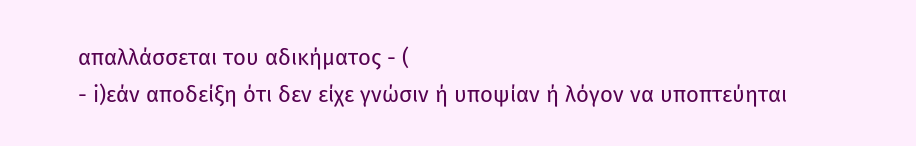απαλλάσσεται του αδικήματος - (
- i)εάν αποδείξη ότι δεν είχε γνώσιν ή υποψίαν ή λόγον να υποπτεύηται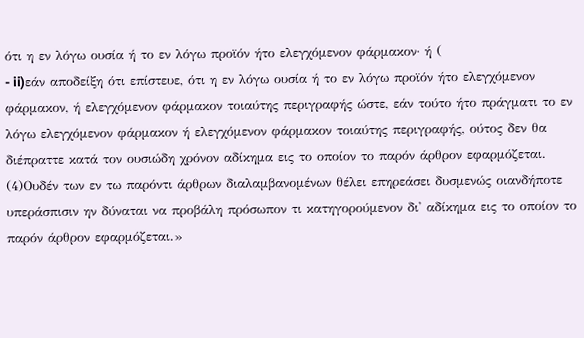ότι η εν λόγω ουσία ή το εν λόγω προϊόν ήτο ελεγχόμενον φάρμακον· ή (
- ii)εάν αποδείξη ότι επίστευε, ότι η εν λόγω ουσία ή το εν λόγω προϊόν ήτο ελεγχόμενον φάρμακον, ή ελεγχόμενον φάρμακον τοιαύτης περιγραφής ώστε, εάν τούτο ήτο πράγματι το εν λόγω ελεγχόμενον φάρμακον ή ελεγχόμενον φάρμακον τοιαύτης περιγραφής, ούτος δεν θα διέπραττε κατά τον ουσιώδη χρόνον αδίκημα εις το οποίον το παρόν άρθρον εφαρμόζεται.
(4)Ουδέν των εν τω παρόντι άρθρων διαλαμβανομένων θέλει επηρεάσει δυσμενώς οιανδήποτε υπεράσπισιν ην δύναται να προβάλη πρόσωπον τι κατηγορούμενον δι' αδίκημα εις το οποίον το παρόν άρθρον εφαρμόζεται.»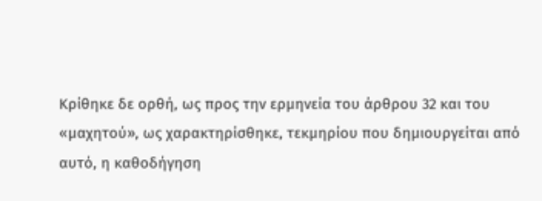Κρίθηκε δε ορθή, ως προς την ερμηνεία του άρθρου 32 και του «μαχητού», ως χαρακτηρίσθηκε, τεκμηρίου που δημιουργείται από αυτό, η καθοδήγηση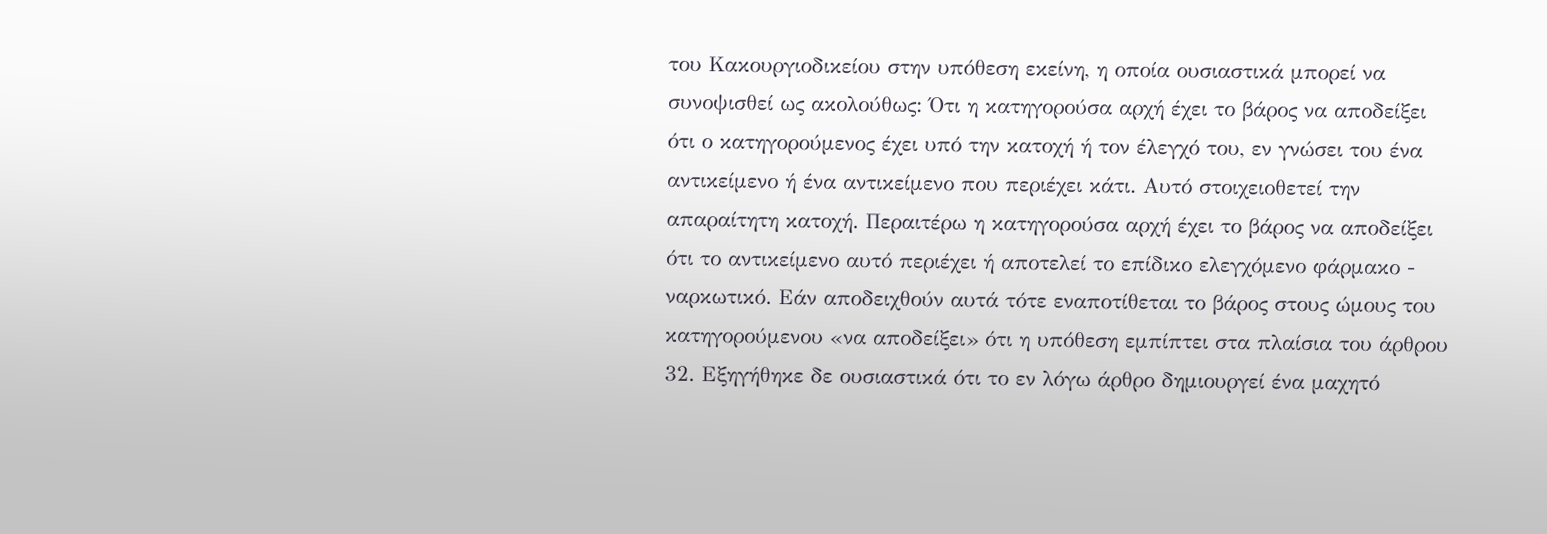του Κακουργιοδικείου στην υπόθεση εκείνη, η οποία ουσιαστικά μπορεί να συνοψισθεί ως ακολούθως: Ότι η κατηγορούσα αρχή έχει το βάρος να αποδείξει ότι ο κατηγορούμενος έχει υπό την κατοχή ή τον έλεγχό του, εν γνώσει του ένα αντικείμενο ή ένα αντικείμενο που περιέχει κάτι. Αυτό στοιχειοθετεί την απαραίτητη κατοχή. Περαιτέρω η κατηγορούσα αρχή έχει το βάρος να αποδείξει ότι το αντικείμενο αυτό περιέχει ή αποτελεί το επίδικο ελεγχόμενο φάρμακο - ναρκωτικό. Εάν αποδειχθούν αυτά τότε εναποτίθεται το βάρος στους ώμους του κατηγορούμενου «να αποδείξει» ότι η υπόθεση εμπίπτει στα πλαίσια του άρθρου 32. Εξηγήθηκε δε ουσιαστικά ότι το εν λόγω άρθρο δημιουργεί ένα μαχητό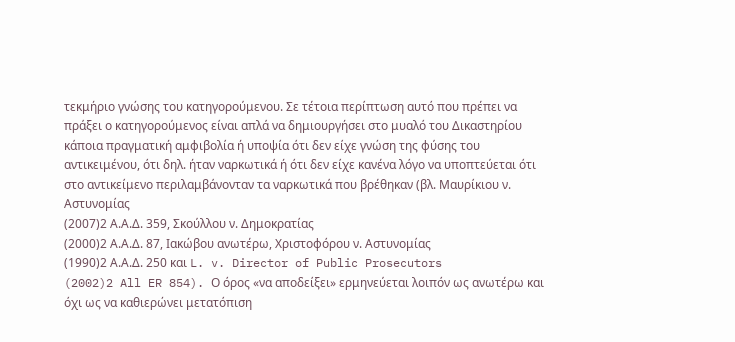τεκμήριο γνώσης του κατηγορούμενου. Σε τέτοια περίπτωση αυτό που πρέπει να πράξει ο κατηγορούμενος είναι απλά να δημιουργήσει στο μυαλό του Δικαστηρίου κάποια πραγματική αμφιβολία ή υποψία ότι δεν είχε γνώση της φύσης του αντικειμένου, ότι δηλ. ήταν ναρκωτικά ή ότι δεν είχε κανένα λόγο να υποπτεύεται ότι στο αντικείμενο περιλαμβάνονταν τα ναρκωτικά που βρέθηκαν (βλ. Μαυρίκιου ν. Αστυνομίας
(2007)2 Α.Α.Δ. 359, Σκούλλου ν. Δημοκρατίας
(2000)2 Α.Α.Δ. 87, Ιακώβου ανωτέρω, Χριστοφόρου ν. Αστυνομίας
(1990)2 Α.Α.Δ. 250 και L. v. Director of Public Prosecutors
(2002)2 All ER 854). Ο όρος «να αποδείξει» ερμηνεύεται λοιπόν ως ανωτέρω και όχι ως να καθιερώνει μετατόπιση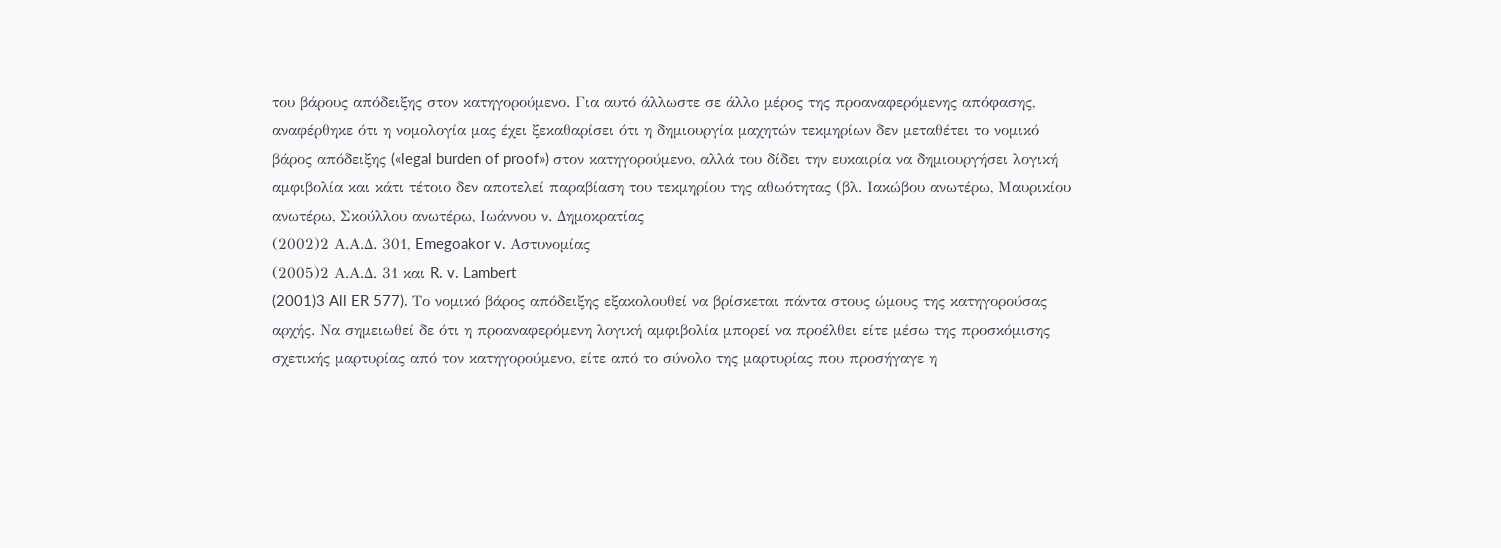του βάρους απόδειξης στον κατηγορούμενο. Για αυτό άλλωστε σε άλλο μέρος της προαναφερόμενης απόφασης, αναφέρθηκε ότι η νομολογία μας έχει ξεκαθαρίσει ότι η δημιουργία μαχητών τεκμηρίων δεν μεταθέτει το νομικό βάρος απόδειξης («legal burden of proof») στον κατηγορούμενο, αλλά του δίδει την ευκαιρία να δημιουργήσει λογική αμφιβολία και κάτι τέτοιο δεν αποτελεί παραβίαση του τεκμηρίου της αθωότητας (βλ. Ιακώβου ανωτέρω, Μαυρικίου ανωτέρω, Σκούλλου ανωτέρω, Ιωάννου ν. Δημοκρατίας
(2002)2 Α.Α.Δ. 301, Emegoakor v. Αστυνομίας
(2005)2 Α.Α.Δ. 31 και R. v. Lambert
(2001)3 All ER 577). Το νομικό βάρος απόδειξης εξακολουθεί να βρίσκεται πάντα στους ώμους της κατηγορούσας αρχής. Να σημειωθεί δε ότι η προαναφερόμενη λογική αμφιβολία μπορεί να προέλθει είτε μέσω της προσκόμισης σχετικής μαρτυρίας από τον κατηγορούμενο, είτε από το σύνολο της μαρτυρίας που προσήγαγε η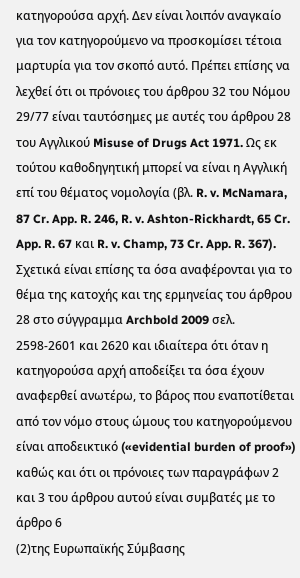κατηγορούσα αρχή. Δεν είναι λοιπόν αναγκαίο για τον κατηγορούμενο να προσκομίσει τέτοια μαρτυρία για τον σκοπό αυτό. Πρέπει επίσης να λεχθεί ότι οι πρόνοιες του άρθρου 32 του Νόμου 29/77 είναι ταυτόσημες με αυτές του άρθρου 28 του Αγγλικού Misuse of Drugs Act 1971. Ως εκ τούτου καθοδηγητική μπορεί να είναι η Αγγλική επί του θέματος νομολογία (βλ. R. v. McNamara, 87 Cr. App. R. 246, R. v. Ashton-Rickhardt, 65 Cr. App. R. 67 και R. v. Champ, 73 Cr. App. R. 367). Σχετικά είναι επίσης τα όσα αναφέρονται για το θέμα της κατοχής και της ερμηνείας του άρθρου 28 στο σύγγραμμα Archbold 2009 σελ. 2598-2601 και 2620 και ιδιαίτερα ότι όταν η κατηγορούσα αρχή αποδείξει τα όσα έχουν αναφερθεί ανωτέρω, το βάρος που εναποτίθεται από τον νόμο στους ώμους του κατηγορούμενου είναι αποδεικτικό («evidential burden of proof») καθώς και ότι οι πρόνοιες των παραγράφων 2 και 3 του άρθρου αυτού είναι συμβατές με το άρθρο 6
(2)της Ευρωπαϊκής Σύμβασης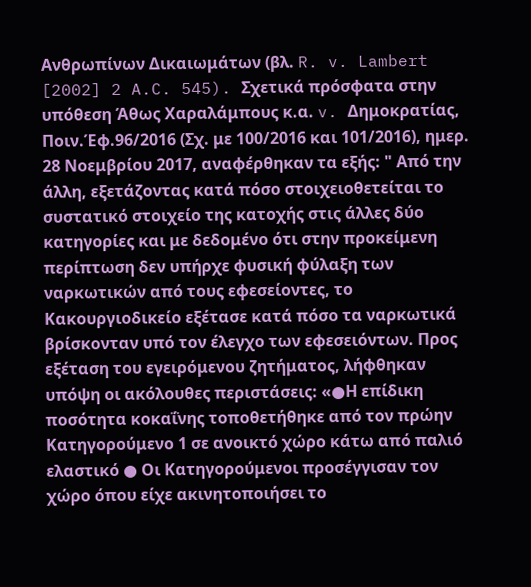Ανθρωπίνων Δικαιωμάτων (βλ. R. v. Lambert [2002] 2 A.C. 545). Σχετικά πρόσφατα στην υπόθεση Άθως Χαραλάμπους κ.α. v. Δημοκρατίας, Ποιν.Έφ.96/2016 (Σχ. με 100/2016 και 101/2016), ημερ. 28 Νοεμβρίου 2017, αναφέρθηκαν τα εξής: " Από την άλλη, εξετάζοντας κατά πόσο στοιχειοθετείται το συστατικό στοιχείο της κατοχής στις άλλες δύο κατηγορίες και με δεδομένο ότι στην προκείμενη περίπτωση δεν υπήρχε φυσική φύλαξη των ναρκωτικών από τους εφεσείοντες, το Κακουργιοδικείο εξέτασε κατά πόσο τα ναρκωτικά βρίσκονταν υπό τον έλεγχο των εφεσειόντων. Προς εξέταση του εγειρόμενου ζητήματος, λήφθηκαν υπόψη οι ακόλουθες περιστάσεις: «●Η επίδικη ποσότητα κοκαΐνης τοποθετήθηκε από τον πρώην Κατηγορούμενο 1 σε ανοικτό χώρο κάτω από παλιό ελαστικό ● Οι Κατηγορούμενοι προσέγγισαν τον χώρο όπου είχε ακινητοποιήσει το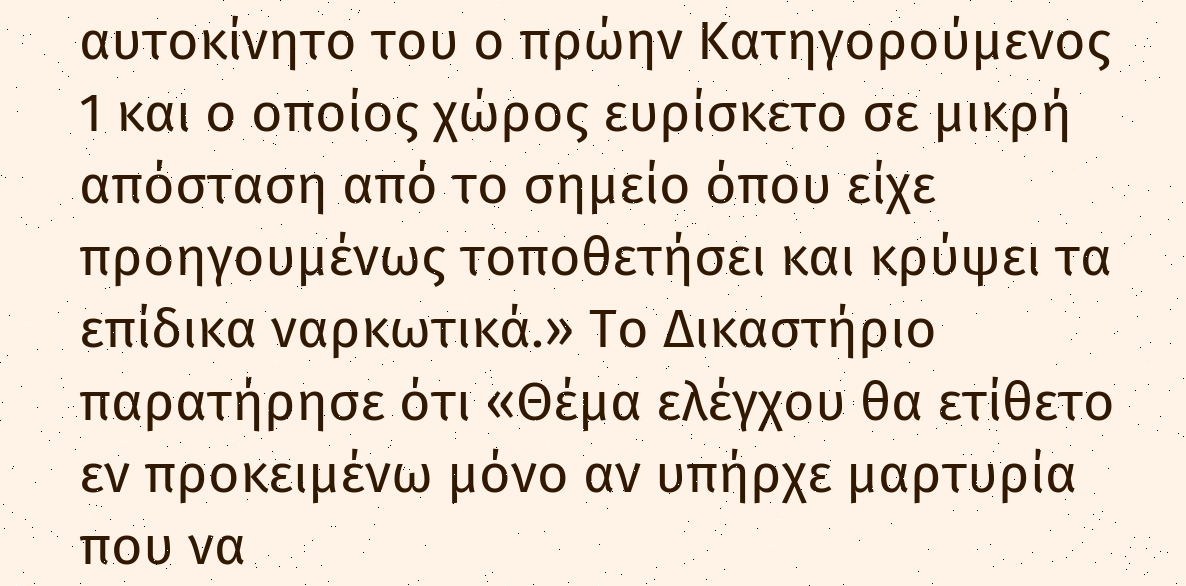αυτοκίνητο του ο πρώην Κατηγορούμενος 1 και ο οποίος χώρος ευρίσκετο σε μικρή απόσταση από το σημείο όπου είχε προηγουμένως τοποθετήσει και κρύψει τα επίδικα ναρκωτικά.» Το Δικαστήριο παρατήρησε ότι «Θέμα ελέγχου θα ετίθετο εν προκειμένω μόνο αν υπήρχε μαρτυρία που να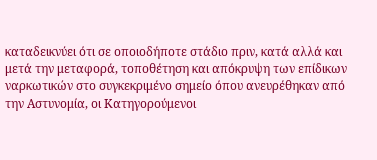καταδεικνύει ότι σε οποιοδήποτε στάδιο πριν, κατά αλλά και μετά την μεταφορά, τοποθέτηση και απόκρυψη των επίδικων ναρκωτικών στο συγκεκριμένο σημείο όπου ανευρέθηκαν από την Αστυνομία, οι Κατηγορούμενοι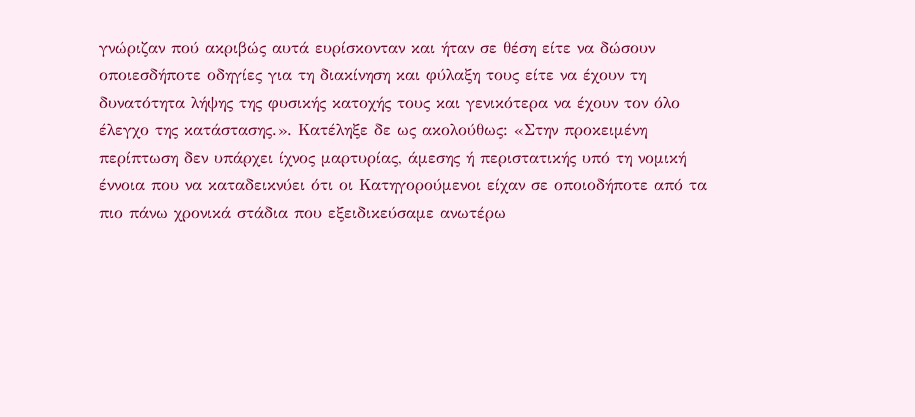γνώριζαν πού ακριβώς αυτά ευρίσκονταν και ήταν σε θέση είτε να δώσουν οποιεσδήποτε οδηγίες για τη διακίνηση και φύλαξη τους είτε να έχουν τη δυνατότητα λήψης της φυσικής κατοχής τους και γενικότερα να έχουν τον όλο έλεγχο της κατάστασης.». Κατέληξε δε ως ακολούθως: «Στην προκειμένη περίπτωση δεν υπάρχει ίχνος μαρτυρίας, άμεσης ή περιστατικής υπό τη νομική έννοια που να καταδεικνύει ότι οι Κατηγορούμενοι είχαν σε οποιοδήποτε από τα πιο πάνω χρονικά στάδια που εξειδικεύσαμε ανωτέρω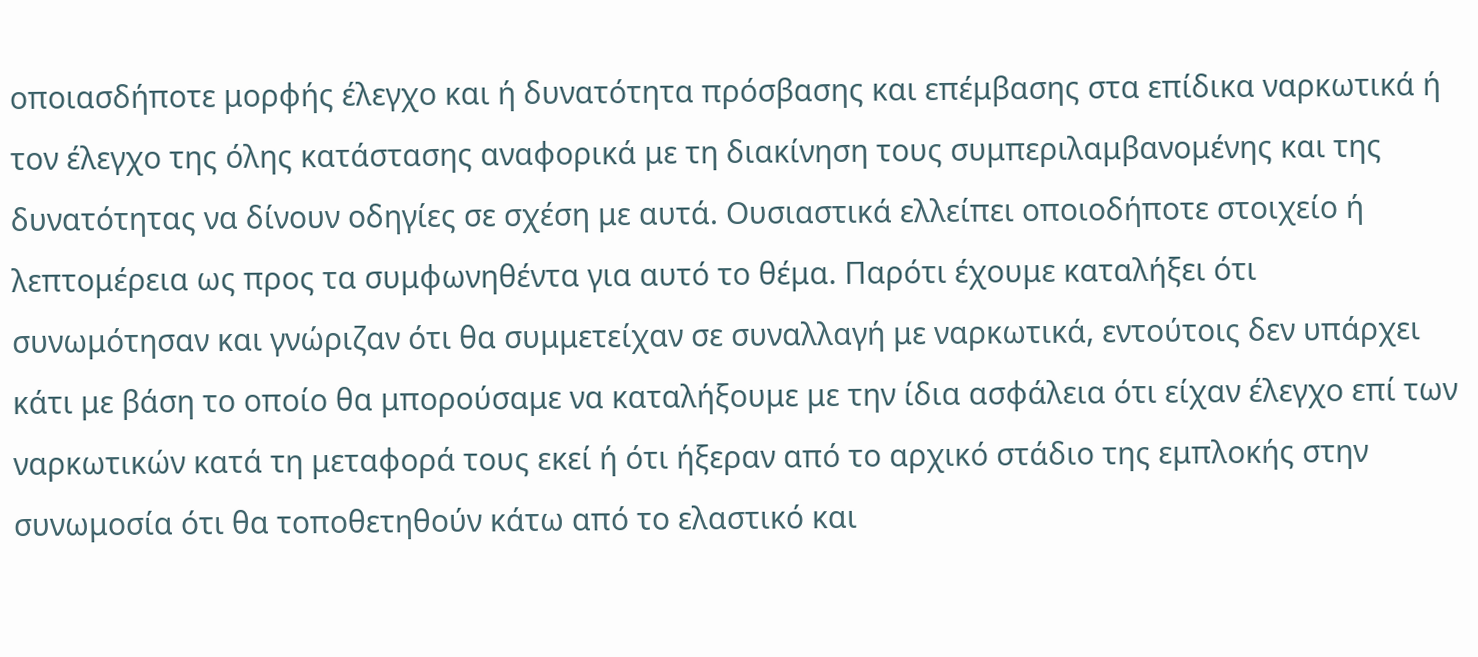οποιασδήποτε μορφής έλεγχο και ή δυνατότητα πρόσβασης και επέμβασης στα επίδικα ναρκωτικά ή τον έλεγχο της όλης κατάστασης αναφορικά με τη διακίνηση τους συμπεριλαμβανομένης και της δυνατότητας να δίνουν οδηγίες σε σχέση με αυτά. Ουσιαστικά ελλείπει οποιοδήποτε στοιχείο ή λεπτομέρεια ως προς τα συμφωνηθέντα για αυτό το θέμα. Παρότι έχουμε καταλήξει ότι συνωμότησαν και γνώριζαν ότι θα συμμετείχαν σε συναλλαγή με ναρκωτικά, εντούτοις δεν υπάρχει κάτι με βάση το οποίο θα μπορούσαμε να καταλήξουμε με την ίδια ασφάλεια ότι είχαν έλεγχο επί των ναρκωτικών κατά τη μεταφορά τους εκεί ή ότι ήξεραν από το αρχικό στάδιο της εμπλοκής στην συνωμοσία ότι θα τοποθετηθούν κάτω από το ελαστικό και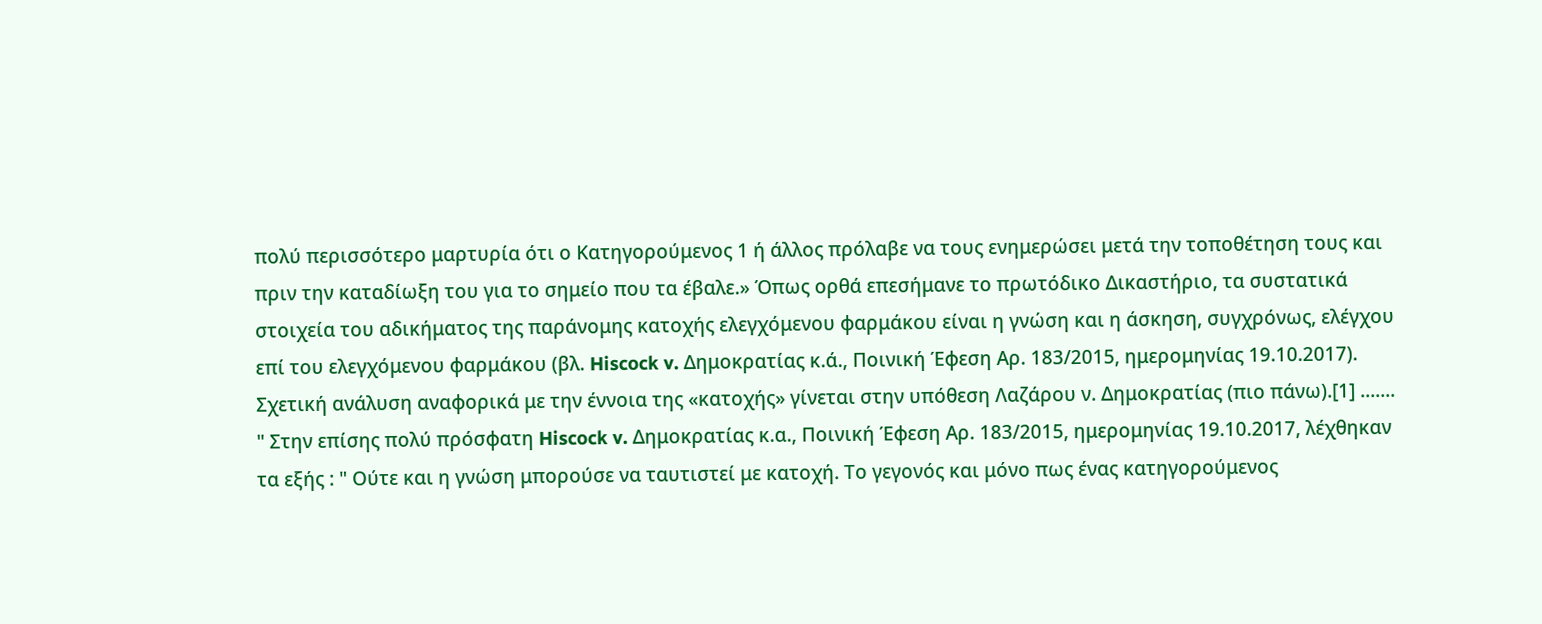πολύ περισσότερο μαρτυρία ότι ο Κατηγορούμενος 1 ή άλλος πρόλαβε να τους ενημερώσει μετά την τοποθέτηση τους και πριν την καταδίωξη του για το σημείο που τα έβαλε.» Όπως ορθά επεσήμανε το πρωτόδικο Δικαστήριο, τα συστατικά στοιχεία του αδικήματος της παράνομης κατοχής ελεγχόμενου φαρμάκου είναι η γνώση και η άσκηση, συγχρόνως, ελέγχου επί του ελεγχόμενου φαρμάκου (βλ. Hiscock v. Δημοκρατίας κ.ά., Ποινική Έφεση Αρ. 183/2015, ημερομηνίας 19.10.2017). Σχετική ανάλυση αναφορικά με την έννοια της «κατοχής» γίνεται στην υπόθεση Λαζάρου ν. Δημοκρατίας (πιο πάνω).[1] ....... " Στην επίσης πολύ πρόσφατη Hiscock v. Δημοκρατίας κ.α., Ποινική Έφεση Αρ. 183/2015, ημερομηνίας 19.10.2017, λέχθηκαν τα εξής : " Ούτε και η γνώση μπορούσε να ταυτιστεί με κατοχή. Το γεγονός και μόνο πως ένας κατηγορούμενος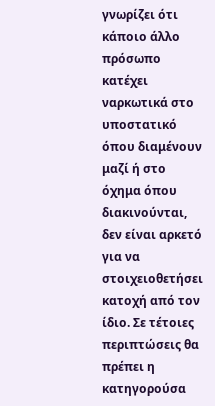γνωρίζει ότι κάποιο άλλο πρόσωπο κατέχει ναρκωτικά στο υποστατικό όπου διαμένουν μαζί ή στο όχημα όπου διακινούνται, δεν είναι αρκετό για να στοιχειοθετήσει κατοχή από τον ίδιο. Σε τέτοιες περιπτώσεις θα πρέπει η κατηγορούσα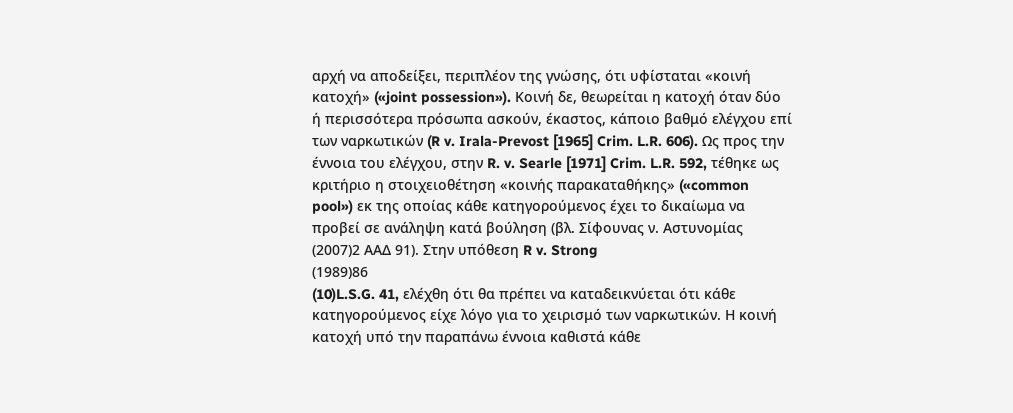αρχή να αποδείξει, περιπλέον της γνώσης, ότι υφίσταται «κοινή κατοχή» («joint possession»). Κοινή δε, θεωρείται η κατοχή όταν δύο ή περισσότερα πρόσωπα ασκούν, έκαστος, κάποιο βαθμό ελέγχου επί των ναρκωτικών (R v. Irala-Prevost [1965] Crim. L.R. 606). Ως προς την έννοια του ελέγχου, στην R. v. Searle [1971] Crim. L.R. 592, τέθηκε ως κριτήριο η στοιχειοθέτηση «κοινής παρακαταθήκης» («common pool») εκ της οποίας κάθε κατηγορούμενος έχει το δικαίωμα να προβεί σε ανάληψη κατά βούληση (βλ. Σίφουνας ν. Αστυνομίας
(2007)2 ΑΑΔ 91). Στην υπόθεση R v. Strong
(1989)86
(10)L.S.G. 41, ελέχθη ότι θα πρέπει να καταδεικνύεται ότι κάθε κατηγορούμενος είχε λόγο για το χειρισμό των ναρκωτικών. Η κοινή κατοχή υπό την παραπάνω έννοια καθιστά κάθε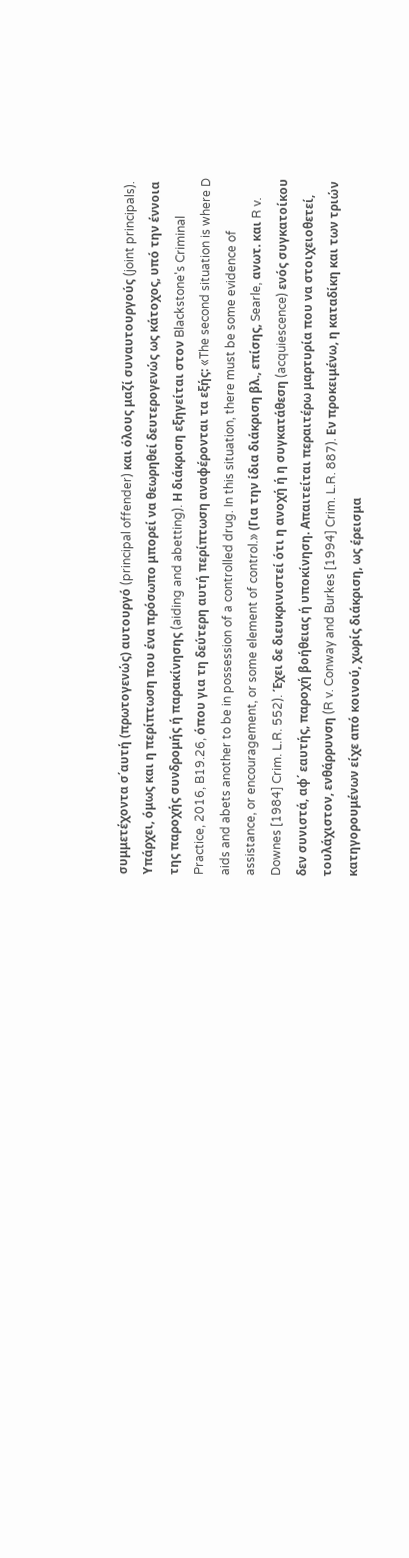συμμετέχοντα σ΄αυτή (πρωτογενώς) αυτουργό (principal offender) και όλους μαζί συναυτουργούς (joint principals). Υπάρχει, όμως και η περίπτωση που ένα πρόσωπο μπορεί να θεωρηθεί δευτερογενώς ως κάτοχος, υπό την έννοια της παροχής συνδρομής ή παρακίνησης (aiding and abetting). Η διάκριση εξηγείται στον Blackstone's Criminal Practice, 2016, B19.26, όπου για τη δεύτερη αυτή περίπτωση αναφέρονται τα εξής: «The second situation is where D aids and abets another to be in possession of a controlled drug. In this situation, there must be some evidence of assistance, or encouragement, or some element of control.» (Για την ίδια διάκριση βλ., επίσης, Searle, ανωτ. και R v. Downes [1984] Crim. L.R. 552). Έχει δε διευκρινιστεί ότι η ανοχή ή η συγκατάθεση (acquiescence) ενός συγκατοίκου δεν συνιστά, αφ΄ εαυτής, παροχή βοήθειας ή υποκίνηση. Απαιτείται περαιτέρω μαρτυρία που να στοιχειοθετεί, τουλάχιστον, ενθάρρυνση (R v. Conway and Burkes [1994] Crim. L.R. 887). Εν προκειμένω, η καταδίκη και των τριών κατηγορουμένων είχε από κοινού, χωρίς διάκριση, ως έρεισμα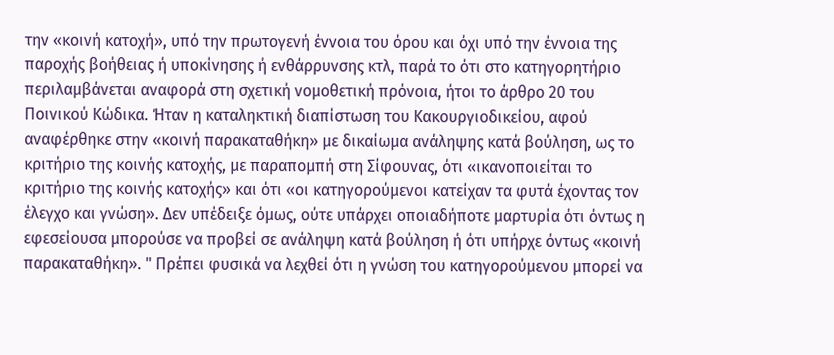την «κοινή κατοχή», υπό την πρωτογενή έννοια του όρου και όχι υπό την έννοια της παροχής βοήθειας ή υποκίνησης ή ενθάρρυνσης κτλ, παρά το ότι στο κατηγορητήριο περιλαμβάνεται αναφορά στη σχετική νομοθετική πρόνοια, ήτοι το άρθρο 20 του Ποινικού Κώδικα. Ήταν η καταληκτική διαπίστωση του Κακουργιοδικείου, αφού αναφέρθηκε στην «κοινή παρακαταθήκη» με δικαίωμα ανάληψης κατά βούληση, ως το κριτήριο της κοινής κατοχής, με παραπομπή στη Σίφουνας, ότι «ικανοποιείται το κριτήριο της κοινής κατοχής» και ότι «οι κατηγορούμενοι κατείχαν τα φυτά έχοντας τον έλεγχο και γνώση». Δεν υπέδειξε όμως, ούτε υπάρχει οποιαδήποτε μαρτυρία ότι όντως η εφεσείουσα μπορούσε να προβεί σε ανάληψη κατά βούληση ή ότι υπήρχε όντως «κοινή παρακαταθήκη». " Πρέπει φυσικά να λεχθεί ότι η γνώση του κατηγορούμενου μπορεί να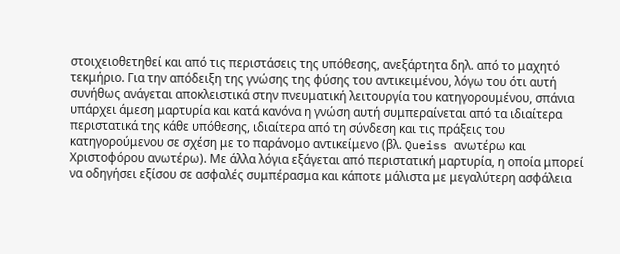στοιχειοθετηθεί και από τις περιστάσεις της υπόθεσης, ανεξάρτητα δηλ. από το μαχητό τεκμήριο. Για την απόδειξη της γνώσης της φύσης του αντικειμένου, λόγω του ότι αυτή συνήθως ανάγεται αποκλειστικά στην πνευματική λειτουργία του κατηγορουμένου, σπάνια υπάρχει άμεση μαρτυρία και κατά κανόνα η γνώση αυτή συμπεραίνεται από τα ιδιαίτερα περιστατικά της κάθε υπόθεσης, ιδιαίτερα από τη σύνδεση και τις πράξεις του κατηγορούμενου σε σχέση με το παράνομο αντικείμενο (βλ. Queiss ανωτέρω και Χριστοφόρου ανωτέρω). Με άλλα λόγια εξάγεται από περιστατική μαρτυρία, η οποία μπορεί να οδηγήσει εξίσου σε ασφαλές συμπέρασμα και κάποτε μάλιστα με μεγαλύτερη ασφάλεια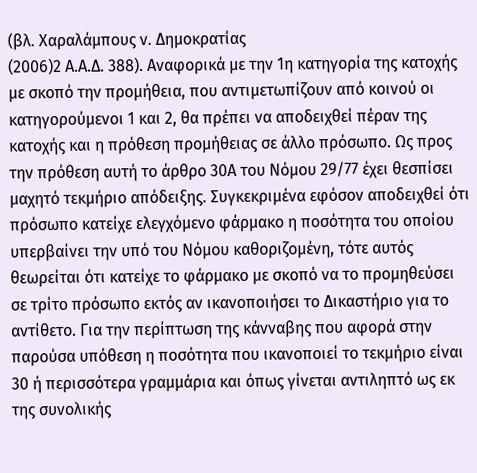(βλ. Χαραλάμπους ν. Δημοκρατίας
(2006)2 Α.Α.Δ. 388). Αναφορικά με την 1η κατηγορία της κατοχής με σκοπό την προμήθεια, που αντιμετωπίζουν από κοινού οι κατηγορούμενοι 1 και 2, θα πρέπει να αποδειχθεί πέραν της κατοχής και η πρόθεση προμήθειας σε άλλο πρόσωπο. Ως προς την πρόθεση αυτή το άρθρο 30Α του Νόμου 29/77 έχει θεσπίσει μαχητό τεκμήριο απόδειξης. Συγκεκριμένα εφόσον αποδειχθεί ότι πρόσωπο κατείχε ελεγχόμενο φάρμακο η ποσότητα του οποίου υπερβαίνει την υπό του Νόμου καθοριζομένη, τότε αυτός θεωρείται ότι κατείχε το φάρμακο με σκοπό να το προμηθεύσει σε τρίτο πρόσωπο εκτός αν ικανοποιήσει το Δικαστήριο για το αντίθετο. Για την περίπτωση της κάνναβης που αφορά στην παρούσα υπόθεση η ποσότητα που ικανοποιεί το τεκμήριο είναι 30 ή περισσότερα γραμμάρια και όπως γίνεται αντιληπτό ως εκ της συνολικής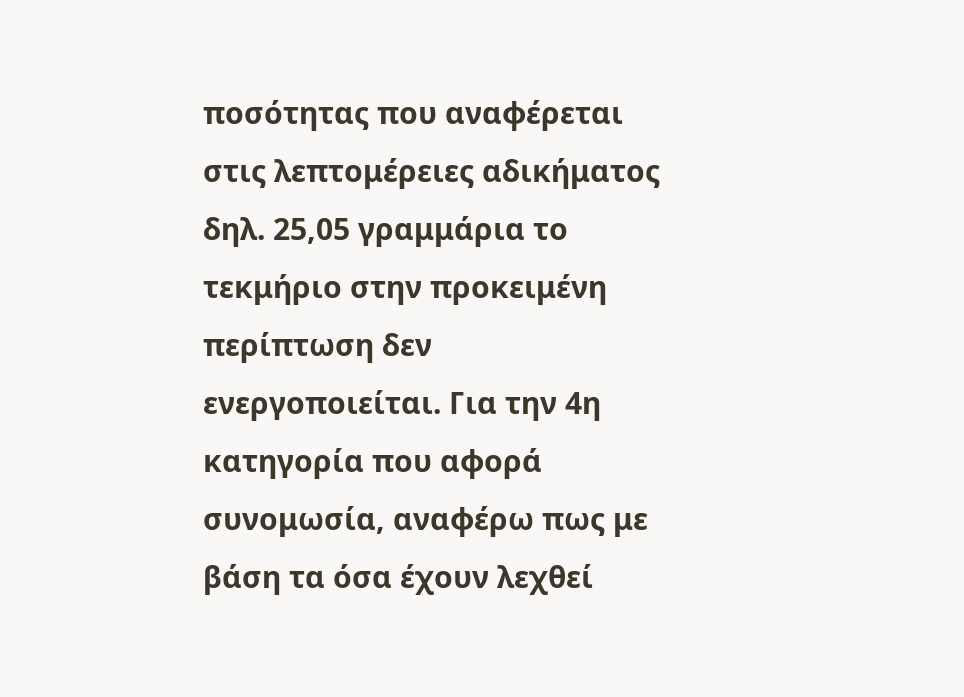ποσότητας που αναφέρεται στις λεπτομέρειες αδικήματος δηλ. 25,05 γραμμάρια το τεκμήριο στην προκειμένη περίπτωση δεν ενεργοποιείται. Για την 4η κατηγορία που αφορά συνομωσία, αναφέρω πως με βάση τα όσα έχουν λεχθεί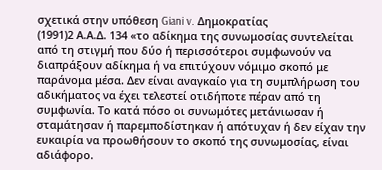σχετικά στην υπόθεση Giani v. Δημοκρατίας
(1991)2 Α.Α.Δ. 134 «το αδίκημα της συνωμοσίας συντελείται από τη στιγμή που δύο ή περισσότεροι συμφωνούν να διαπράξουν αδίκημα ή να επιτύχουν νόμιμο σκοπό με παράνομα μέσα. Δεν είναι αναγκαίο για τη συμπλήρωση του αδικήματος να έχει τελεστεί οτιδήποτε πέραν από τη συμφωνία. Το κατά πόσο οι συνωμότες μετάνιωσαν ή σταμάτησαν ή παρεμποδίστηκαν ή απότυχαν ή δεν είχαν την ευκαιρία να προωθήσουν το σκοπό της συνωμοσίας, είναι αδιάφορο.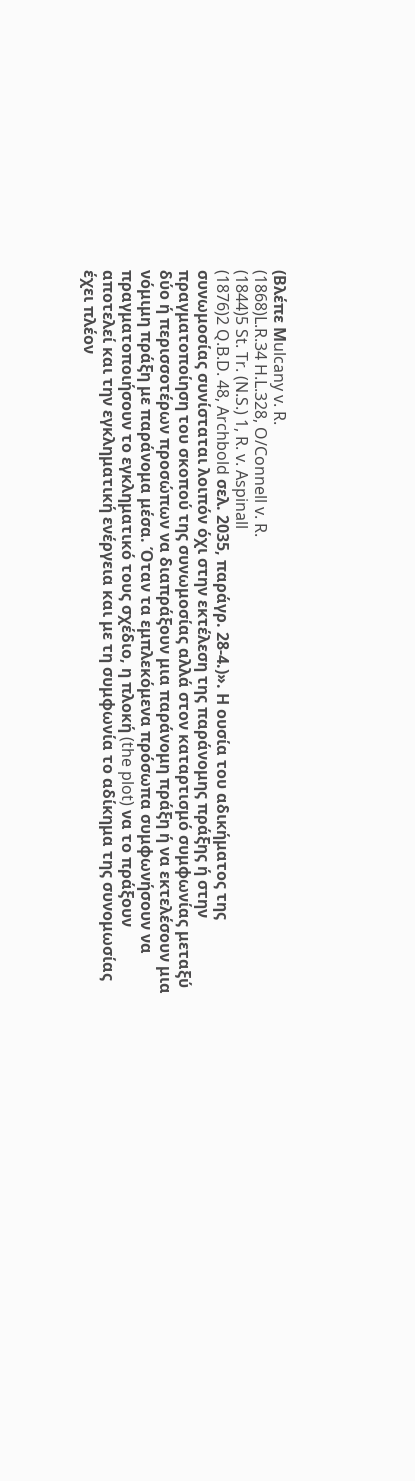(Βλέπε Μulcany v. R.
(1868)L.R.34 H.L.328, O/Connell v. R.
(1844)5 St. Tr. (N.S.) 1, R. v. Aspinall
(1876)2 Q.B.D. 48, Archbold σελ. 2035, παράγρ. 28-4.)». Η ουσία του αδικήματος της συνωμοσίας συνίσταται λοιπόν όχι στην εκτέλεση της παράνομης πράξης ή στην πραγματοποίηση του σκοπού της συνωμοσίας αλλά στον καταρτισμό συμφωνίας μεταξύ δύο ή περισσοτέρων προσώπων να διαπράξουν μια παράνομη πράξη ή να εκτελέσουν μια νόμιμη πράξη με παράνομα μέσα. Όταν τα εμπλεκόμενα πρόσωπα συμφωνήσουν να πραγματοποιήσουν το εγκληματικό τους σχέδιο, η πλοκή (the plot) να το πράξουν αποτελεί και την εγκληματική ενέργεια και με τη συμφωνία το αδίκημα της συνομωσίας έχει πλέον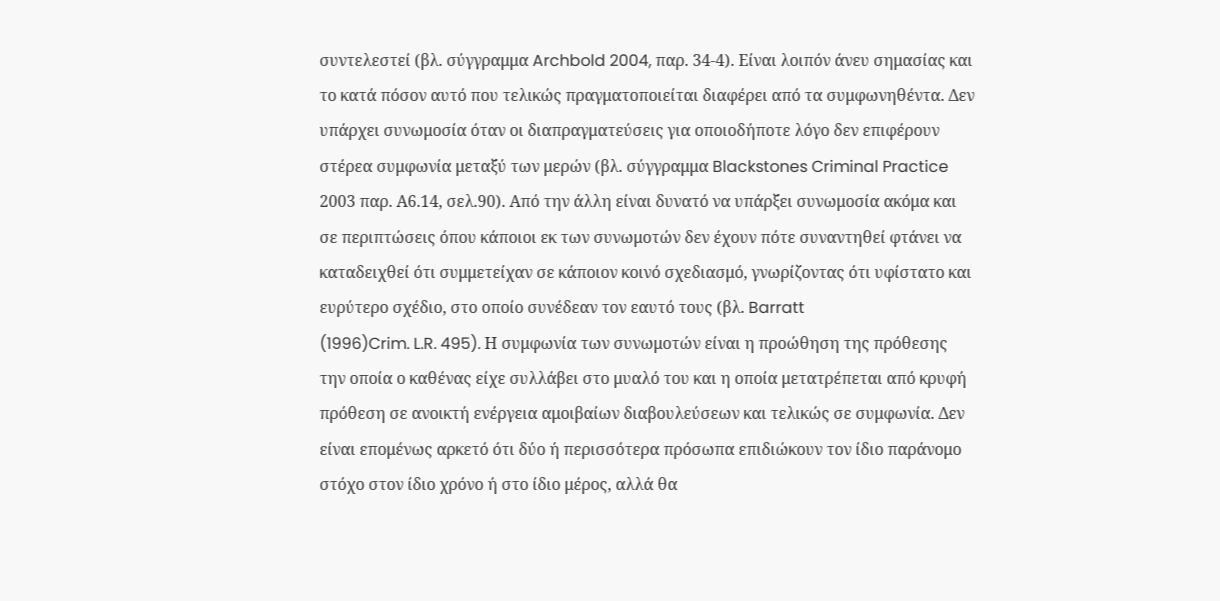συντελεστεί (βλ. σύγγραμμα Archbold 2004, παρ. 34-4). Είναι λοιπόν άνευ σημασίας και το κατά πόσον αυτό που τελικώς πραγματοποιείται διαφέρει από τα συμφωνηθέντα. Δεν υπάρχει συνωμοσία όταν οι διαπραγματεύσεις για οποιοδήποτε λόγο δεν επιφέρουν στέρεα συμφωνία μεταξύ των μερών (βλ. σύγγραμμα Blackstones Criminal Practice 2003 παρ. Α6.14, σελ.90). Από την άλλη είναι δυνατό να υπάρξει συνωμοσία ακόμα και σε περιπτώσεις όπου κάποιοι εκ των συνωμοτών δεν έχουν πότε συναντηθεί φτάνει να καταδειχθεί ότι συμμετείχαν σε κάποιον κοινό σχεδιασμό, γνωρίζοντας ότι υφίστατο και ευρύτερο σχέδιο, στο οποίο συνέδεαν τον εαυτό τους (βλ. Barratt
(1996)Crim. L.R. 495). Η συμφωνία των συνωμοτών είναι η προώθηση της πρόθεσης την οποία ο καθένας είχε συλλάβει στο μυαλό του και η οποία μετατρέπεται από κρυφή πρόθεση σε ανοικτή ενέργεια αμοιβαίων διαβουλεύσεων και τελικώς σε συμφωνία. Δεν είναι επομένως αρκετό ότι δύο ή περισσότερα πρόσωπα επιδιώκουν τον ίδιο παράνομο στόχο στον ίδιο χρόνο ή στο ίδιο μέρος, αλλά θα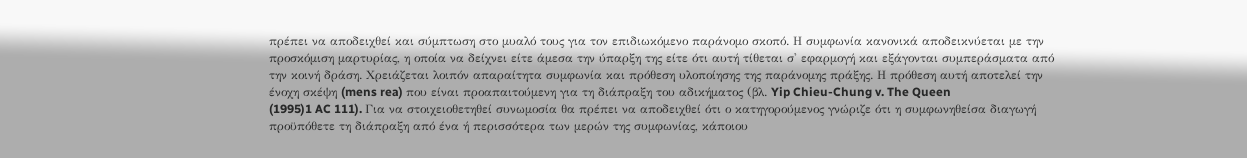πρέπει να αποδειχθεί και σύμπτωση στο μυαλό τους για τον επιδιωκόμενο παράνομο σκοπό. Η συμφωνία κανονικά αποδεικνύεται με την προσκόμιση μαρτυρίας, η οποία να δείχνει είτε άμεσα την ύπαρξη της είτε ότι αυτή τίθεται σ' εφαρμογή και εξάγονται συμπεράσματα από την κοινή δράση. Χρειάζεται λοιπόν απαραίτητα συμφωνία και πρόθεση υλοποίησης της παράνομης πράξης. Η πρόθεση αυτή αποτελεί την ένοχη σκέψη (mens rea) που είναι προαπαιτούμενη για τη διάπραξη του αδικήματος (βλ. Yip Chieu-Chung v. The Queen
(1995)1 AC 111). Για να στοιχειοθετηθεί συνωμοσία θα πρέπει να αποδειχθεί ότι ο κατηγορούμενος γνώριζε ότι η συμφωνηθείσα διαγωγή προϋπόθετε τη διάπραξη από ένα ή περισσότερα των μερών της συμφωνίας, κάποιου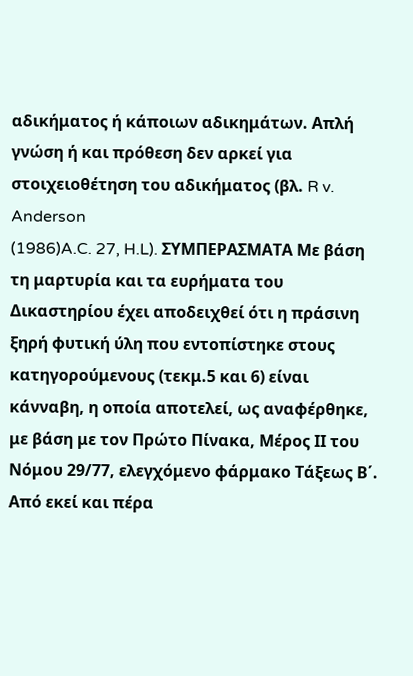αδικήματος ή κάποιων αδικημάτων. Απλή γνώση ή και πρόθεση δεν αρκεί για στοιχειοθέτηση του αδικήματος (βλ. R v. Anderson
(1986)A.C. 27, H.L). ΣΥΜΠΕΡΑΣΜΑΤΑ Με βάση τη μαρτυρία και τα ευρήματα του Δικαστηρίου έχει αποδειχθεί ότι η πράσινη ξηρή φυτική ύλη που εντοπίστηκε στους κατηγορούμενους (τεκμ.5 και 6) είναι κάνναβη, η οποία αποτελεί, ως αναφέρθηκε, με βάση με τον Πρώτο Πίνακα, Μέρος ΙΙ του Νόμου 29/77, ελεγχόμενο φάρμακο Τάξεως Β΄. Από εκεί και πέρα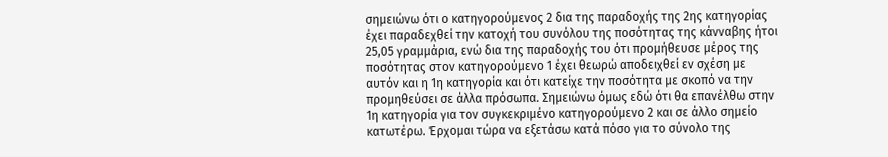σημειώνω ότι ο κατηγορούμενος 2 δια της παραδοχής της 2ης κατηγορίας έχει παραδεχθεί την κατοχή του συνόλου της ποσότητας της κάνναβης ήτοι 25,05 γραμμάρια, ενώ δια της παραδοχής του ότι προμήθευσε μέρος της ποσότητας στον κατηγορούμενο 1 έχει θεωρώ αποδειχθεί εν σχέση με αυτόν και η 1η κατηγορία και ότι κατείχε την ποσότητα με σκοπό να την προμηθεύσει σε άλλα πρόσωπα. Σημειώνω όμως εδώ ότι θα επανέλθω στην 1η κατηγορία για τον συγκεκριμένο κατηγορούμενο 2 και σε άλλο σημείο κατωτέρω. Έρχομαι τώρα να εξετάσω κατά πόσο για το σύνολο της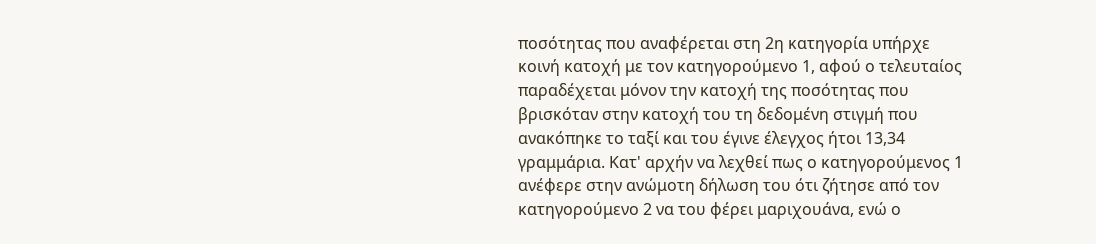ποσότητας που αναφέρεται στη 2η κατηγορία υπήρχε κοινή κατοχή με τον κατηγορούμενο 1, αφού ο τελευταίος παραδέχεται μόνον την κατοχή της ποσότητας που βρισκόταν στην κατοχή του τη δεδομένη στιγμή που ανακόπηκε το ταξί και του έγινε έλεγχος ήτοι 13,34 γραμμάρια. Κατ' αρχήν να λεχθεί πως ο κατηγορούμενος 1 ανέφερε στην ανώμοτη δήλωση του ότι ζήτησε από τον κατηγορούμενο 2 να του φέρει μαριχουάνα, ενώ ο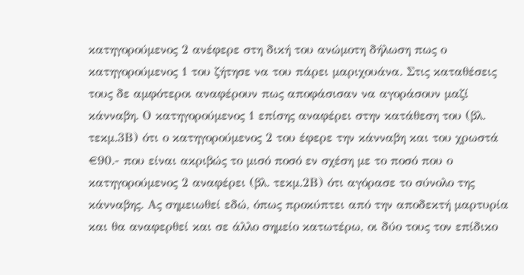κατηγορούμενος 2 ανέφερε στη δική του ανώμοτη δήλωση πως ο κατηγορούμενος 1 του ζήτησε να του πάρει μαριχουάνα. Στις καταθέσεις τους δε αμφότεροι αναφέρουν πως αποφάσισαν να αγοράσουν μαζί κάνναβη. Ο κατηγορούμενος 1 επίσης αναφέρει στην κατάθεση του (βλ. τεκμ.3Β) ότι ο κατηγορούμενος 2 του έφερε την κάνναβη και του χρωστά €90.- που είναι ακριβώς το μισό ποσό εν σχέση με το ποσό που ο κατηγορούμενος 2 αναφέρει (βλ. τεκμ.2Β) ότι αγόρασε το σύνολο της κάνναβης. Ας σημειωθεί εδώ, όπως προκύπτει από την αποδεκτή μαρτυρία και θα αναφερθεί και σε άλλο σημείο κατωτέρω, οι δύο τους τον επίδικο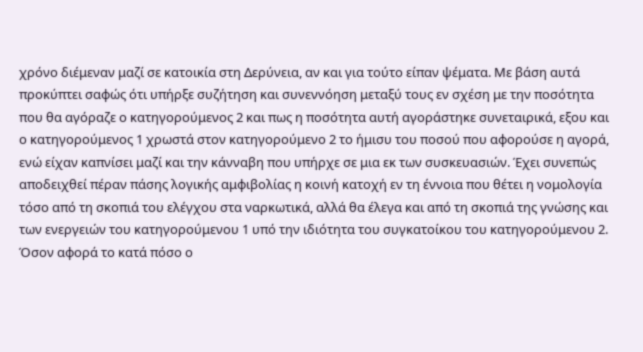χρόνο διέμεναν μαζί σε κατοικία στη Δερύνεια, αν και για τούτο είπαν ψέματα. Με βάση αυτά προκύπτει σαφώς ότι υπήρξε συζήτηση και συνεννόηση μεταξύ τους εν σχέση με την ποσότητα που θα αγόραζε ο κατηγορούμενος 2 και πως η ποσότητα αυτή αγοράστηκε συνεταιρικά, εξου και ο κατηγορούμενος 1 χρωστά στον κατηγορούμενο 2 το ήμισυ του ποσού που αφορούσε η αγορά, ενώ είχαν καπνίσει μαζί και την κάνναβη που υπήρχε σε μια εκ των συσκευασιών. Έχει συνεπώς αποδειχθεί πέραν πάσης λογικής αμφιβολίας η κοινή κατοχή εν τη έννοια που θέτει η νομολογία τόσο από τη σκοπιά του ελέγχου στα ναρκωτικά, αλλά θα έλεγα και από τη σκοπιά της γνώσης και των ενεργειών του κατηγορούμενου 1 υπό την ιδιότητα του συγκατοίκου του κατηγορούμενου 2. Όσον αφορά το κατά πόσο ο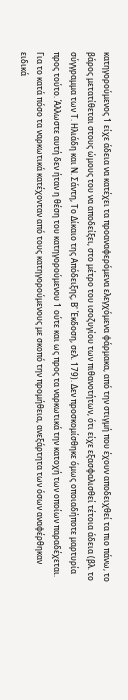κατηγορούμενος 1 είχε άδεια να κατέχει τα προαναφερόμενα ελεγχόμενα φάρμακα, από την στιγμή που έχουν αποδειχθεί τα πιο πάνω, το βάρος μετατίθεται στους ώμους του να αποδείξει, στο μέτρο του ισοζυγίου των πιθανοτήτων, ότι είχε εξασφαλισθεί τέτοια άδεια (βλ. το σύγγραμμα των Τ. Ηλιάδη και Ν. Σάντη, Το Δίκαιο της Απόδειξης, Β' Έκδοση, σελ. 179). Δεν προσκομίσθηκε όμως οποιαδήποτε μαρτυρία προς τούτο. Άλλωστε αυτή δεν ήταν η θέση του κατηγορούμενου 1 ούτε και ως προς τα ναρκωτικά την κατοχή των οποίων παραδέχεται. Για το κατά πόσο τα ναρκωτικά κατέχονταν από τους κατηγορούμενους με σκοπό την προμήθεια, ανεξάρτητα των όσων αναφέρθηκαν ειδικά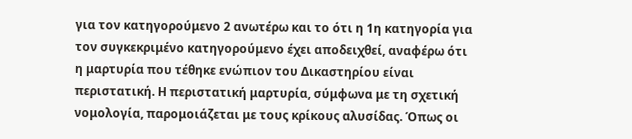για τον κατηγορούμενο 2 ανωτέρω και το ότι η 1η κατηγορία για τον συγκεκριμένο κατηγορούμενο έχει αποδειχθεί, αναφέρω ότι η μαρτυρία που τέθηκε ενώπιον του Δικαστηρίου είναι περιστατική. Η περιστατική μαρτυρία, σύμφωνα με τη σχετική νομολογία, παρομοιάζεται με τους κρίκους αλυσίδας. Όπως οι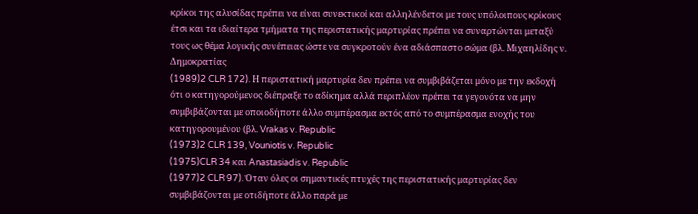κρίκοι της αλυσίδας πρέπει να είναι συνεκτικοί και αλληλένδετοι με τους υπόλοιπους κρίκους έτσι και τα ιδιαίτερα τμήματα της περιστατικής μαρτυρίας πρέπει να συναρτώνται μεταξύ τους ως θέμα λογικής συνέπειας ώστε να συγκροτούν ένα αδιάσπαστο σώμα (βλ. Μιχαηλίδης ν. Δημοκρατίας
(1989)2 CLR 172). Η περιστατική μαρτυρία δεν πρέπει να συμβιβάζεται μόνο με την εκδοχή ότι ο κατηγορούμενος διέπραξε το αδίκημα αλλά περιπλέον πρέπει τα γεγονότα να μην συμβιβάζονται με οποιοδήποτε άλλο συμπέρασμα εκτός από το συμπέρασμα ενοχής του κατηγορουμένου (βλ. Vrakas v. Republic
(1973)2 CLR 139, Vouniotis v. Republic
(1975)CLR 34 και Anastasiadis v. Republic
(1977)2 CLR 97). Όταν όλες οι σημαντικές πτυχές της περιστατικής μαρτυρίας δεν συμβιβάζονται με οτιδήποτε άλλο παρά με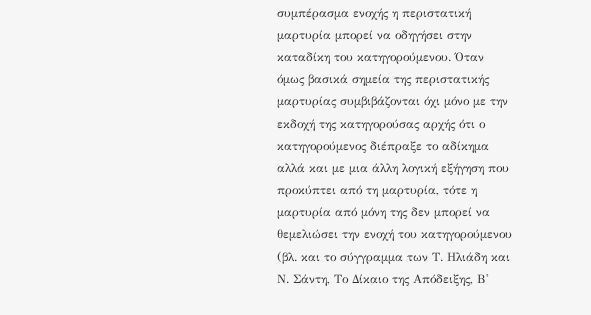συμπέρασμα ενοχής η περιστατική μαρτυρία μπορεί να οδηγήσει στην καταδίκη του κατηγορούμενου. Όταν όμως βασικά σημεία της περιστατικής μαρτυρίας συμβιβάζονται όχι μόνο με την εκδοχή της κατηγορούσας αρχής ότι ο κατηγορούμενος διέπραξε το αδίκημα αλλά και με μια άλλη λογική εξήγηση που προκύπτει από τη μαρτυρία, τότε η μαρτυρία από μόνη της δεν μπορεί να θεμελιώσει την ενοχή του κατηγορούμενου (βλ. και το σύγγραμμα των Τ. Ηλιάδη και Ν. Σάντη, Το Δίκαιο της Απόδειξης, Β'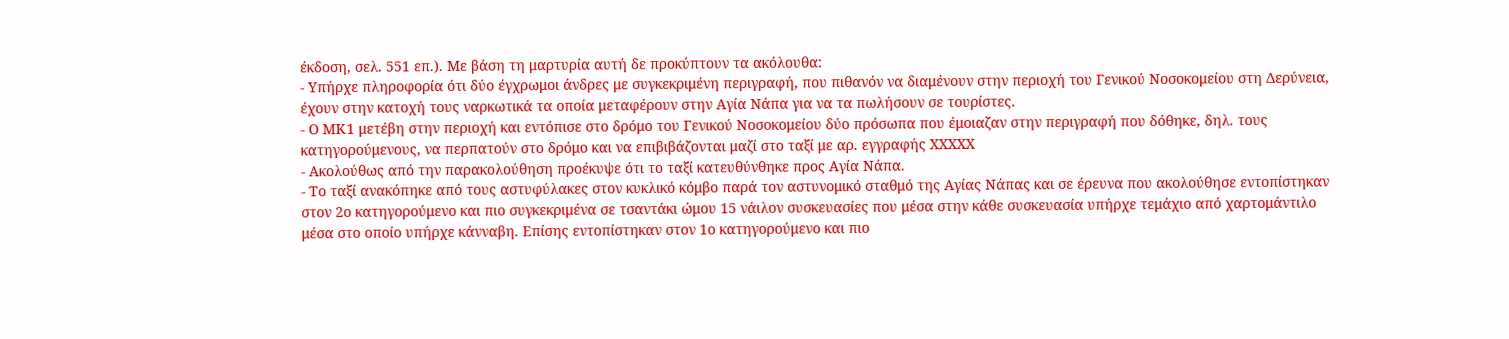έκδοση, σελ. 551 επ.). Με βάση τη μαρτυρία αυτή δε προκύπτουν τα ακόλουθα:
- Υπήρχε πληροφορία ότι δύο έγχρωμοι άνδρες με συγκεκριμένη περιγραφή, που πιθανόν να διαμένουν στην περιοχή του Γενικού Νοσοκομείου στη Δερύνεια, έχουν στην κατοχή τους ναρκωτικά τα οποία μεταφέρουν στην Αγία Νάπα για να τα πωλήσουν σε τουρίστες.
- Ο ΜΚ1 μετέβη στην περιοχή και εντόπισε στο δρόμο του Γενικού Νοσοκομείου δύο πρόσωπα που έμοιαζαν στην περιγραφή που δόθηκε, δηλ. τους κατηγορούμενους, να περπατούν στο δρόμο και να επιβιβάζονται μαζί στο ταξί με αρ. εγγραφής XXXXX
- Ακολούθως από την παρακολούθηση προέκυψε ότι το ταξί κατευθύνθηκε προς Αγία Νάπα.
- Το ταξί ανακόπηκε από τους αστυφύλακες στον κυκλικό κόμβο παρά τον αστυνομικό σταθμό της Αγίας Νάπας και σε έρευνα που ακολούθησε εντοπίστηκαν στον 2ο κατηγορούμενο και πιο συγκεκριμένα σε τσαντάκι ώμου 15 νάιλον συσκευασίες που μέσα στην κάθε συσκευασία υπήρχε τεμάχιο από χαρτομάντιλο μέσα στο οποίο υπήρχε κάνναβη. Επίσης εντοπίστηκαν στον 1ο κατηγορούμενο και πιο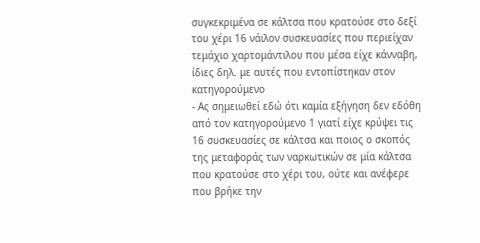συγκεκριμένα σε κάλτσα που κρατούσε στο δεξί του χέρι 16 νάιλον συσκευασίες που περιείχαν τεμάχιο χαρτομάντιλου που μέσα είχε κάνναβη, ίδιες δηλ. με αυτές που εντοπίστηκαν στον κατηγορούμενο
- Ας σημειωθεί εδώ ότι καμία εξήγηση δεν εδόθη από τον κατηγορούμενο 1 γιατί είχε κρύψει τις 16 συσκευασίες σε κάλτσα και ποιος ο σκοπός της μεταφοράς των ναρκωτικών σε μία κάλτσα που κρατούσε στο χέρι του, ούτε και ανέφερε που βρήκε την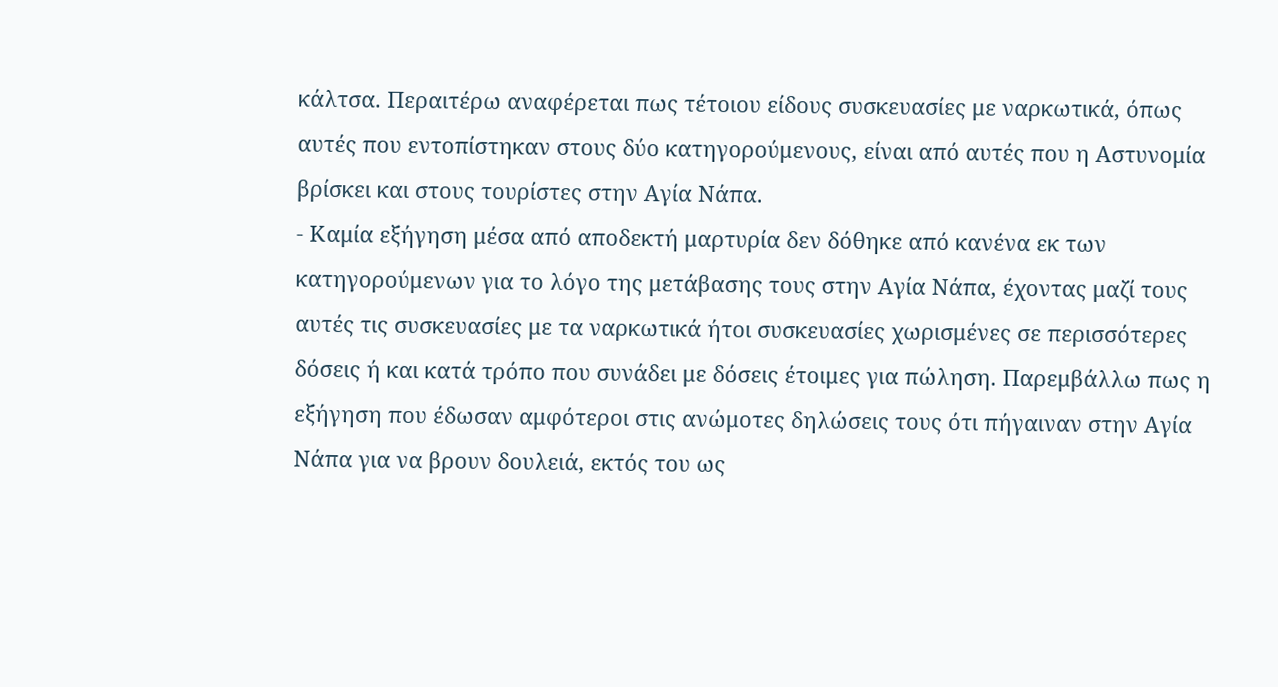κάλτσα. Περαιτέρω αναφέρεται πως τέτοιου είδους συσκευασίες με ναρκωτικά, όπως αυτές που εντοπίστηκαν στους δύο κατηγορούμενους, είναι από αυτές που η Αστυνομία βρίσκει και στους τουρίστες στην Αγία Νάπα.
- Καμία εξήγηση μέσα από αποδεκτή μαρτυρία δεν δόθηκε από κανένα εκ των κατηγορούμενων για το λόγο της μετάβασης τους στην Αγία Νάπα, έχοντας μαζί τους αυτές τις συσκευασίες με τα ναρκωτικά ήτοι συσκευασίες χωρισμένες σε περισσότερες δόσεις ή και κατά τρόπο που συνάδει με δόσεις έτοιμες για πώληση. Παρεμβάλλω πως η εξήγηση που έδωσαν αμφότεροι στις ανώμοτες δηλώσεις τους ότι πήγαιναν στην Αγία Νάπα για να βρουν δουλειά, εκτός του ως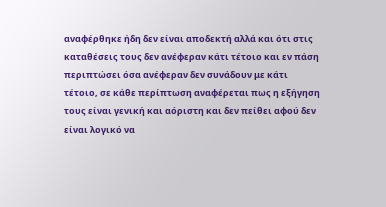αναφέρθηκε ήδη δεν είναι αποδεκτή αλλά και ότι στις καταθέσεις τους δεν ανέφεραν κάτι τέτοιο και εν πάση περιπτώσει όσα ανέφεραν δεν συνάδουν με κάτι τέτοιο, σε κάθε περίπτωση αναφέρεται πως η εξήγηση τους είναι γενική και αόριστη και δεν πείθει αφού δεν είναι λογικό να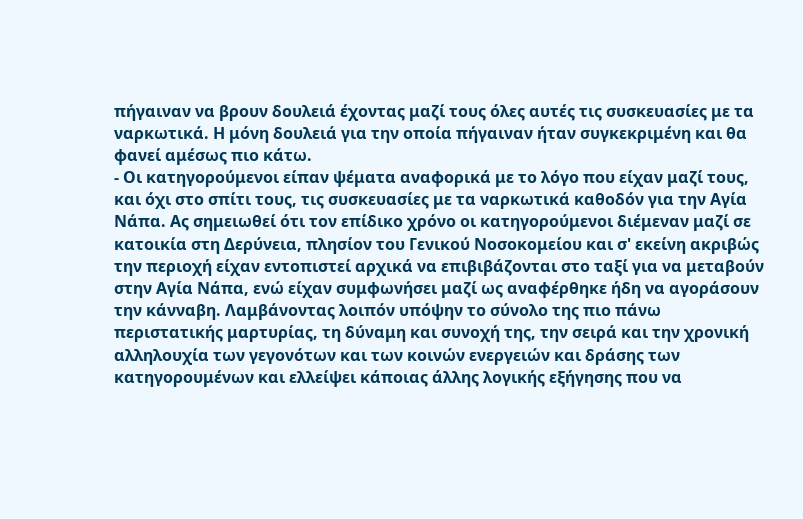πήγαιναν να βρουν δουλειά έχοντας μαζί τους όλες αυτές τις συσκευασίες με τα ναρκωτικά. Η μόνη δουλειά για την οποία πήγαιναν ήταν συγκεκριμένη και θα φανεί αμέσως πιο κάτω.
- Οι κατηγορούμενοι είπαν ψέματα αναφορικά με το λόγο που είχαν μαζί τους, και όχι στο σπίτι τους, τις συσκευασίες με τα ναρκωτικά καθοδόν για την Αγία Νάπα. Ας σημειωθεί ότι τον επίδικο χρόνο οι κατηγορούμενοι διέμεναν μαζί σε κατοικία στη Δερύνεια, πλησίον του Γενικού Νοσοκομείου και σ' εκείνη ακριβώς την περιοχή είχαν εντοπιστεί αρχικά να επιβιβάζονται στο ταξί για να μεταβούν στην Αγία Νάπα, ενώ είχαν συμφωνήσει μαζί ως αναφέρθηκε ήδη να αγοράσουν την κάνναβη. Λαμβάνοντας λοιπόν υπόψην το σύνολο της πιο πάνω περιστατικής μαρτυρίας, τη δύναμη και συνοχή της, την σειρά και την χρονική αλληλουχία των γεγονότων και των κοινών ενεργειών και δράσης των κατηγορουμένων και ελλείψει κάποιας άλλης λογικής εξήγησης που να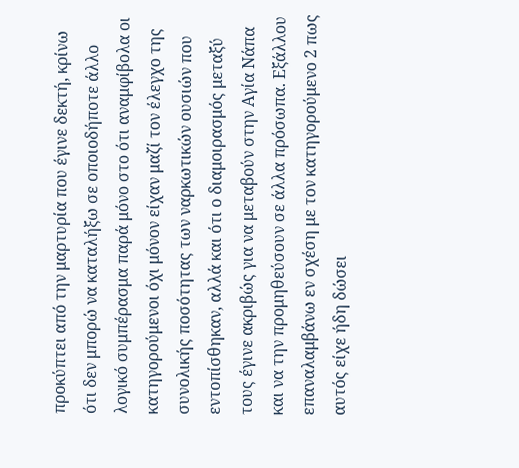προκύπτει από την μαρτυρία που έγινε δεκτή, κρίνω ότι δεν μπορώ να καταλήξω σε οποιοδήποτε άλλο λογικό συμπέρασμα παρά μόνο στο ότι αναμφίβολα οι κατηγορούμενοι όχι μόνον είχαν μαζί τον έλεγχο της συνολικής ποσότητας των ναρκωτικών ουσιών που εντοπίσθηκαν, αλλά και ότι ο διαμοιρασμός μεταξύ τους έγινε ακριβώς για να μεταβούν στην Αγία Νάπα και να την προμηθεύσουν σε άλλα πρόσωπα. Εξάλλου επαναλαμβάνω εν σχέση με τον κατηγορούμενο 2 πως αυτός είχε ήδη δώσει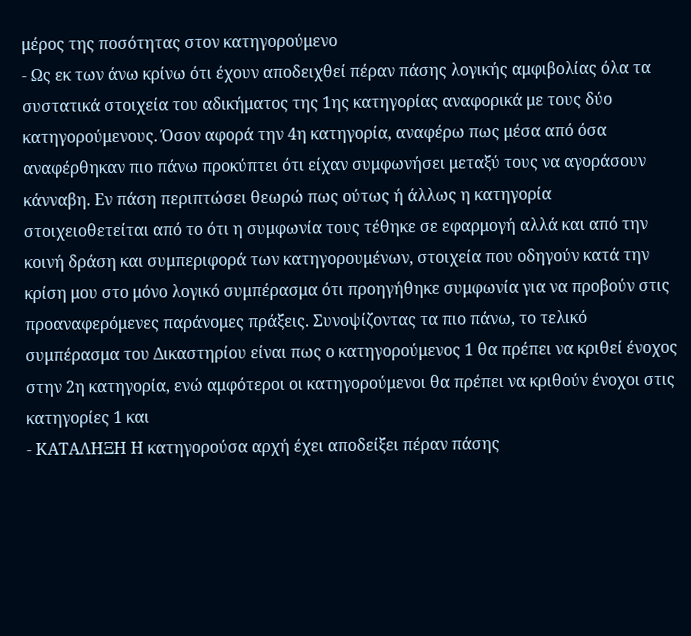μέρος της ποσότητας στον κατηγορούμενο
- Ως εκ των άνω κρίνω ότι έχουν αποδειχθεί πέραν πάσης λογικής αμφιβολίας όλα τα συστατικά στοιχεία του αδικήματος της 1ης κατηγορίας αναφορικά με τους δύο κατηγορούμενους. Όσον αφορά την 4η κατηγορία, αναφέρω πως μέσα από όσα αναφέρθηκαν πιο πάνω προκύπτει ότι είχαν συμφωνήσει μεταξύ τους να αγοράσουν κάνναβη. Εν πάση περιπτώσει θεωρώ πως ούτως ή άλλως η κατηγορία στοιχειοθετείται από το ότι η συμφωνία τους τέθηκε σε εφαρμογή αλλά και από την κοινή δράση και συμπεριφορά των κατηγορουμένων, στοιχεία που οδηγούν κατά την κρίση μου στο μόνο λογικό συμπέρασμα ότι προηγήθηκε συμφωνία για να προβούν στις προαναφερόμενες παράνομες πράξεις. Συνοψίζοντας τα πιο πάνω, το τελικό συμπέρασμα του Δικαστηρίου είναι πως ο κατηγορούμενος 1 θα πρέπει να κριθεί ένοχος στην 2η κατηγορία, ενώ αμφότεροι οι κατηγορούμενοι θα πρέπει να κριθούν ένοχοι στις κατηγορίες 1 και
- ΚΑΤΑΛΗΞΗ Η κατηγορούσα αρχή έχει αποδείξει πέραν πάσης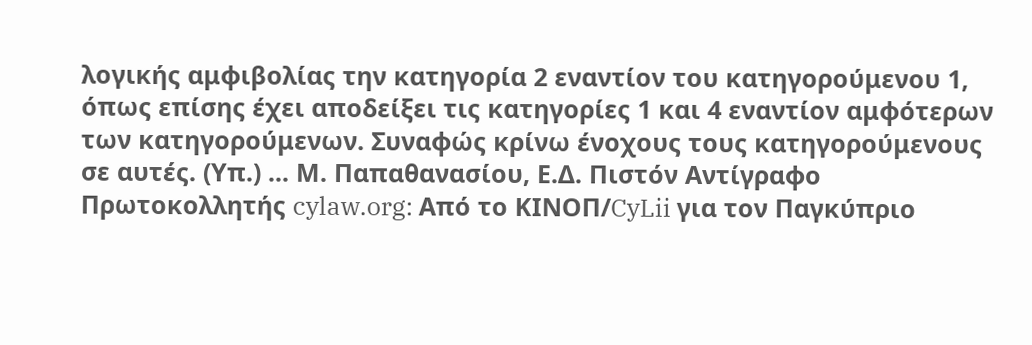λογικής αμφιβολίας την κατηγορία 2 εναντίον του κατηγορούμενου 1, όπως επίσης έχει αποδείξει τις κατηγορίες 1 και 4 εναντίον αμφότερων των κατηγορούμενων. Συναφώς κρίνω ένοχους τους κατηγορούμενους σε αυτές. (Υπ.) ... Μ. Παπαθανασίου, Ε.Δ. Πιστόν Αντίγραφο Πρωτοκολλητής cylaw.org: Από το ΚΙΝOΠ/CyLii για τον Παγκύπριο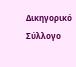Δικηγορικό Σύλλογο